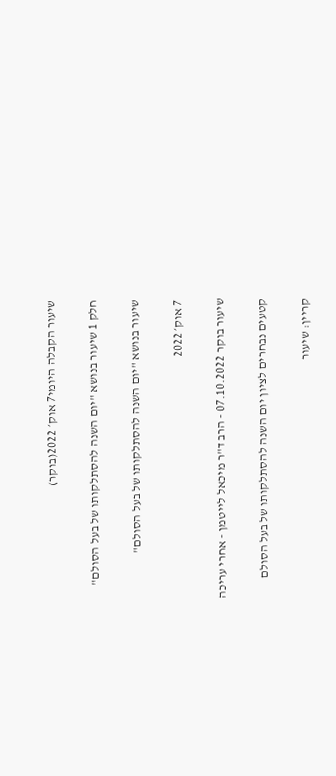שיעור הקבלה היומי7 אוק׳ 2022(בוקר)

חלק 1 שיעור בנושא "יום השנה להסתלקותו של בעל הסולם"

שיעור בנושא "יום השנה להסתלקותו של בעל הסולם"

7 אוק׳ 2022

שיעור בוקר 07.10.2022 - הרב ד"ר מיכאל לייטמן - אחרי עריכה

קטעים נבחרים לציון יום השנה להסתלקותו של בעל הסולם

קריין: שיעור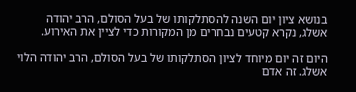בנושא ציון יום השנה להסתלקותו של בעל הסולם, הרב יהודה אשלג, נקרא קטעים נבחרים מן המקורות כדי לציין את האירוע.

היום זה יום מיוחד לציון הסתלקותו של בעל הסולם, הרב יהודה הלוי אשלג. זה אדם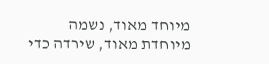מיוחד מאוד, נשמה מיוחדת מאוד, שירדה כדי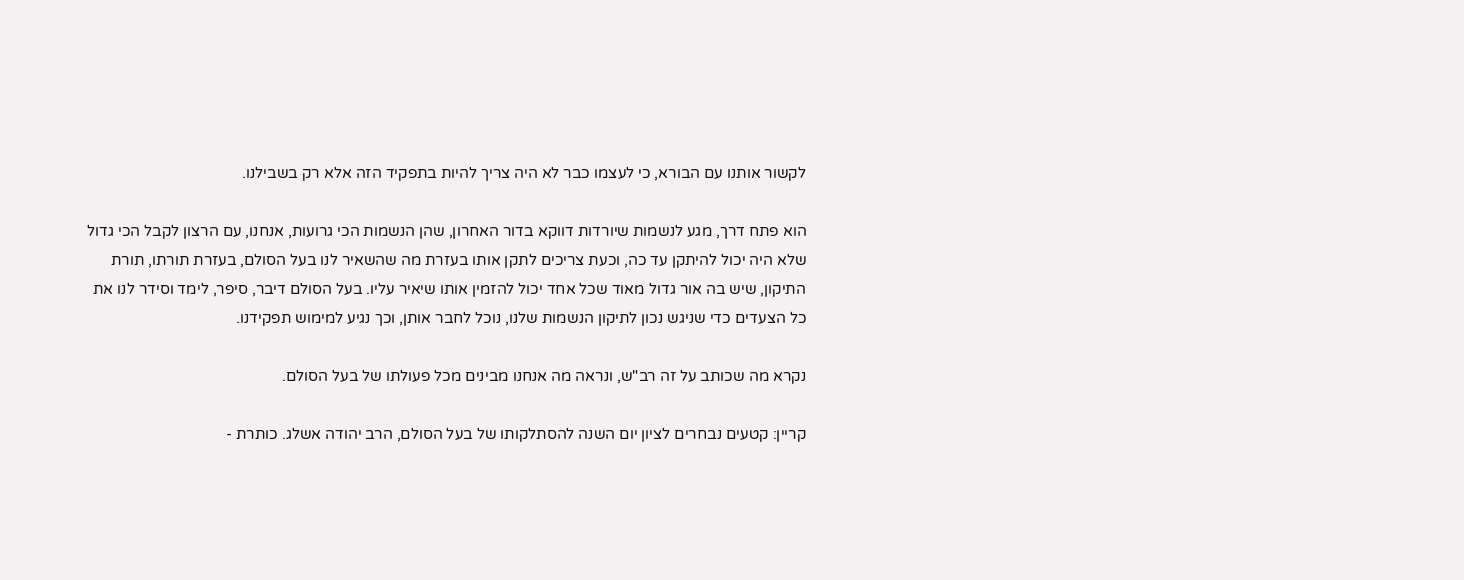לקשור אותנו עם הבורא, כי לעצמו כבר לא היה צריך להיות בתפקיד הזה אלא רק בשבילנו.

הוא פתח דרך, מגע לנשמות שיורדות דווקא בדור האחרון, שהן הנשמות הכי גרועות, אנחנו, עם הרצון לקבל הכי גדול שלא היה יכול להיתקן עד כה, וכעת צריכים לתקן אותו בעזרת מה שהשאיר לנו בעל הסולם, בעזרת תורתו, תורת התיקון, שיש בה אור גדול מאוד שכל אחד יכול להזמין אותו שיאיר עליו. בעל הסולם דיבר, סיפר, לימד וסידר לנו את כל הצעדים כדי שניגש נכון לתיקון הנשמות שלנו, נוכל לחבר אותן, וכך נגיע למימוש תפקידנו.

נקרא מה שכותב על זה רב"ש, ונראה מה אנחנו מבינים מכל פעולתו של בעל הסולם.

קריין: קטעים נבחרים לציון יום השנה להסתלקותו של בעל הסולם, הרב יהודה אשלג. כותרת -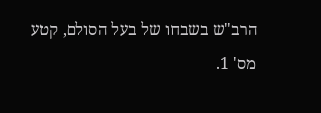הרב"ש בשבחו של בעל הסולם, קטע מס' 1.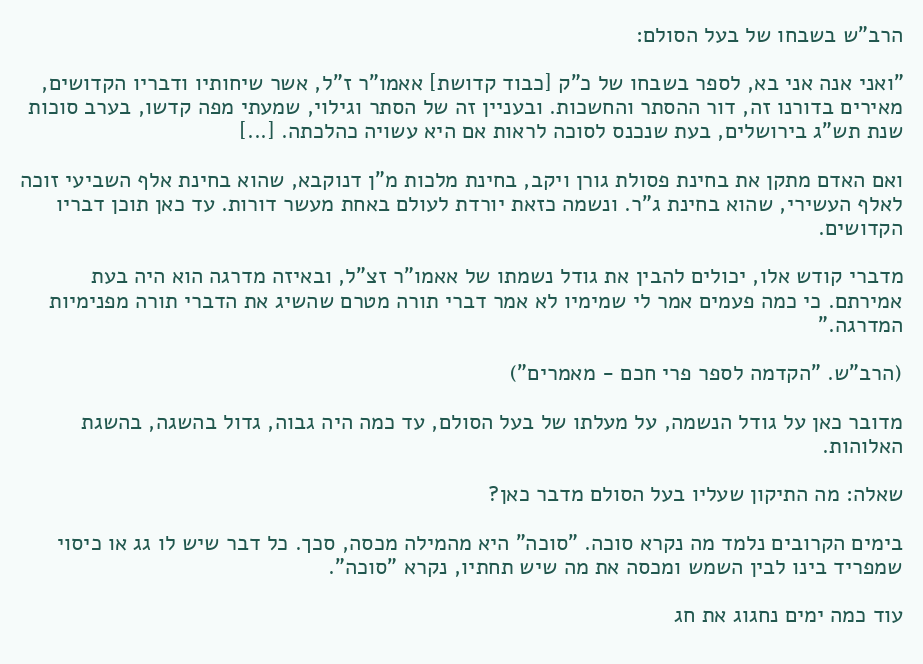הרב"ש בשבחו של בעל הסולם:

"ואני אנה אני בא, לספר בשבחו של כ"ק [כבוד קדושת] אאמו"ר ז"ל, אשר שיחותיו ודבריו הקדושים, מאירים בדורנו זה, דור ההסתר והחשכות. ובעניין זה של הסתר וגילוי, שמעתי מפה קדשו, בערב סוכות שנת תש"ג בירושלים, בעת שנכנס לסוכה לראות אם היא עשויה כהלכתה. [...]

ואם האדם מתקן את בחינת פסולת גורן ויקב, בחינת מלכות מ"ן דנוקבא, שהוא בחינת אלף השביעי זוכה לאלף העשירי, שהוא בחינת ג"ר. ונשמה כזאת יורדת לעולם באחת מעשר דורות. עד כאן תוכן דבריו הקדושים.

מדברי קודש אלו, יכולים להבין את גודל נשמתו של אאמו"ר זצ"ל, ובאיזה מדרגה הוא היה בעת אמירתם. כי כמה פעמים אמר לי שמימיו לא אמר דברי תורה מטרם שהשיג את הדברי תורה מפנימיות המדרגה."

(הרב"ש. "הקדמה לספר פרי חכם - מאמרים")

מדובר כאן על גודל הנשמה, על מעלתו של בעל הסולם, עד כמה היה גבוה, גדול בהשגה, בהשגת האלוהות.

שאלה: מה התיקון שעליו בעל הסולם מדבר כאן?

בימים הקרובים נלמד מה נקרא סוכה. "סוכה" היא מהמילה מכסה, סכך. כל דבר שיש לו גג או כיסוי שמפריד בינו לבין השמש ומכסה את מה שיש תחתיו, נקרא "סוכה".

עוד כמה ימים נחגוג את חג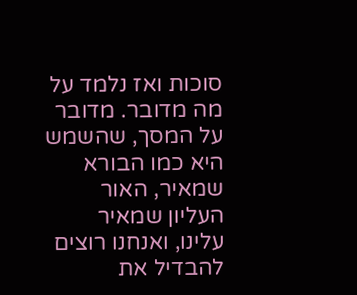סוכות ואז נלמד על מה מדובר. מדובר על המסך, שהשמש היא כמו הבורא שמאיר, האור העליון שמאיר עלינו, ואנחנו רוצים להבדיל את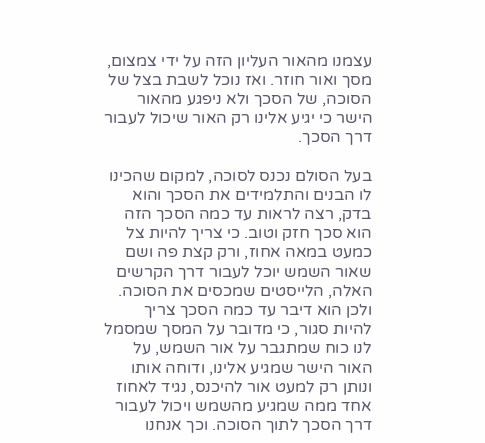עצמנו מהאור העליון הזה על ידי צמצום, מסך ואור חוזר. ואז נוכל לשבת בצל של הסוכה, של הסכך ולא ניפגע מהאור הישר כי יגיע אלינו רק האור שיכול לעבור דרך הסכך.

בעל הסולם נכנס לסוכה, למקום שהכינו לו הבנים והתלמידים את הסכך והוא בדק, רצה לראות עד כמה הסכך הזה הוא סכך חזק וטוב. כי צריך להיות צל כמעט במאה אחוז, ורק קצת פה ושם שאור השמש יוכל לעבור דרך הקרשים האלה, הלייסטים שמכסים את הסוכה. ולכן הוא דיבר עד כמה הסכך צריך להיות סגור, כי מדובר על המסך שמסמל לנו כוח שמתגבר על אור השמש, על האור הישר שמגיע אלינו, ודוחה אותו ונותן רק למעט אור להיכנס, נגיד לאחוז אחד ממה שמגיע מהשמש ויכול לעבור דרך הסכך לתוך הסוכה. וכך אנחנו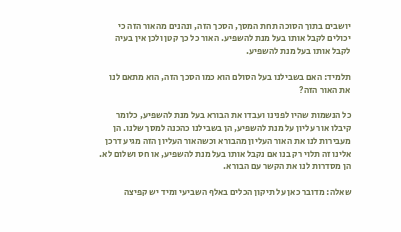יושבים בתוך הסוכה תחת המסך, הסכך הזה, ונהנים מהאור הזה כי יכולים לקבל אותו בעל מנת להשפיע. האור כל כך קטן ולכן אין בעיה לקבל אותו בעל מנת להשפיע.

תלמיד: האם בשבילנו בעל הסולם הוא כמו הסכך הזה, הוא מתאם לנו את האור הזה?

כל הנשמות שהיו לפנינו ועבדו את הבורא בעל מנת להשפיע, כלומר קיבלו אור עליון על מנת להשפיע, הן בשבילנו כהכנה למסך שלנו. הן מעבירות לנו את האור העליון מהבורא וכשהאור העליון הזה מגיע דרכן אלינו זה תלוי רק בנו אם נקבל אותו בעל מנת להשפיע, או חס ושלום לא. הן מסדרות לנו את הקשר עם הבורא.

שאלה: מדובר כאן על תיקון הכלים באלף השביעי ומיד יש קפיצה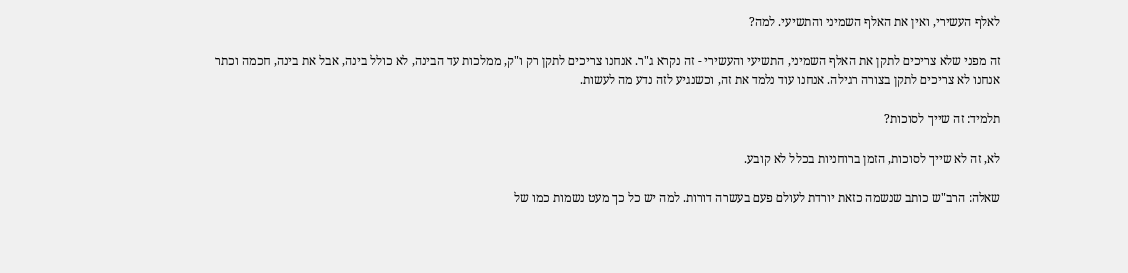לאלף העשירי, ואין את האלף השמיני והתשיעי. למה?

זה מפני שלא צריכים לתקן את האלף השמיני, התשיעי והעשירי - זה נקרא ג"ר. אנחנו צריכים לתקן רק ו"ק, ממלכות עד הבינה, לא כולל בינה, אבל את בינה, חכמה וכתר אנחנו לא צריכים לתקן בצורה רגילה. אנחנו עוד נלמד את זה, וכשנגיע לזה נדע מה לעשות.

תלמיד: זה שייך לסוכות?

לא, זה לא שייך לסוכות, הזמן ברוחניות בכלל לא קובע.

שאלה: הרב"ש כותב שנשמה כזאת יורדת לעולם פעם בעשרה דורות. למה יש כל כך מעט נשמות כמו של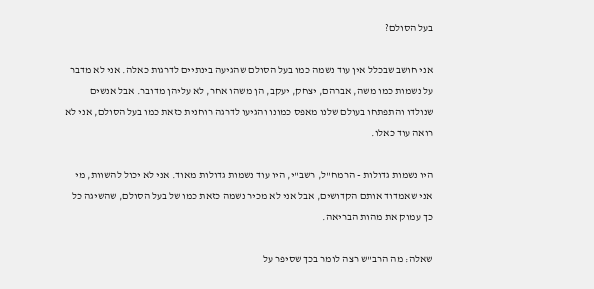בעל הסולם?

אני חושב שבכלל אין עוד נשמה כמו בעל הסולם שהגיעה בינתיים לדרגות כאלה. אני לא מדבר על נשמות כמו משה, אברהם, יצחק, יעקב, הן משהו אחר, לא עליהן מדובר. אבל אנשים שנולדו והתפתחו בעולם שלנו מאפס כמונו והגיעו לדרגה רוחנית כזאת כמו בעל הסולם, אני לא רואה עוד כאלו.

היו נשמות גדולות - הרמח"ל, רשב"י, היו עוד נשמות גדולות מאוד. אני לא יכול להשוות, מי אני שאמדוד אותם הקדושים, אבל אני לא מכיר נשמה כזאת כמו של בעל הסולם, שהשיגה כל כך עמוק את מהות הבריאה.

שאלה: מה הרב"ש רצה לומר בכך שסיפר על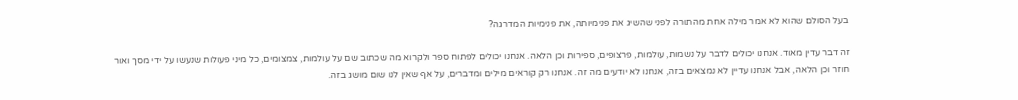בעל הסולם שהוא לא אמר מילה אחת מהתורה לפני שהשיג את פנימיותה, את פנימיות המדרגה?

זה דבר עדין מאוד. אנחנו יכולים לדבר על נשמות, עולמות, פרצופים, ספירות וכן הלאה. אנחנו יכולים לפתוח ספר ולקרוא מה שכתוב שם על עולמות, צמצומים, כל מיני פעולות שנעשו על ידי מסך ואור חוזר וכן הלאה, אבל אנחנו עדיין לא נמצאים בזה, אנחנו לא יודעים מה זה. אנחנו רק קוראים מילים ומדברים, על אף שאין לנו שום מושג בזה.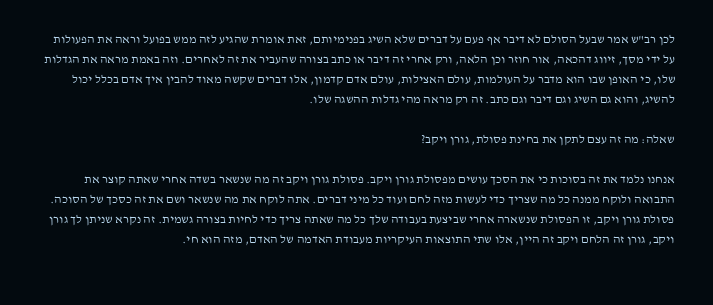לכן רב"ש אמר שבעל הסולם לא דיבר אף פעם על דברים שלא השיג בפנימיותם, זאת אומרת שהגיע לזה ממש בפועל וראה את הפעולות על ידי מסך, זיווג דהכאה, אור חוזר וכן הלאה, ורק אחרי זה דיבר או כתב בצורה שהעביר את זה לאחרים. וזה באמת מראה את הגדלות שלו, כי האופן שבו הוא מדבר על העולמות, עולם האצילות, עולם אדם קדמון, אלו דברים שקשה מאוד להבין איך אדם בכלל יכול להשיג, והוא גם השיג וגם דיבר וגם כתב. זה רק מראה מהי גדלות ההשגה שלו.

שאלה: מה זה עצם לתקן את בחינת פסולת, גורן ויקב?

אנחנו נלמד את זה בסוכות כי את הסכך עושים מפסולת גורן ויקב. פסולת גורן ויקב זה מה שנשאר בשדה אחרי שאתה קוצר את התבואה ולוקח ממנה כל מה שצריך כדי לעשות מזה לחם ועוד כל מיני דברים. אתה לוקח את מה שנשאר ושם את זה כסכך של הסוכה. פסולת גורן ויקב, זו הפסולת שנשארה אחרי שביצעת בעבודה שלך כל מה שאתה צריך כדי לחיות בצורה גשמית. זה נקרא שניתן לך גורן ויקב, גורן זה הלחם ויקב זה היין, אלו שתי התוצאות העיקריות מעבודת האדמה של האדם, מזה הוא חי.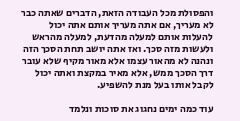והפסולת מכל העבודה הזאת, הדברים שאתה כבר לא מעריך, אם אתה מעריך אותם אתה יכול להעלות אותם למעלה מהדעת, למעלה מהראש ולעשות מזה סכך. ואז אתה יושב תחת הסכך הזה ונהנה לא מהאור עצמו אלא מאור מקיף שלא עובר דרך הסכך ממש, אלא מאיר במקצת ואתה יכול לקבל אותו בעל מנת להשפיע.

עוד כמה ימים נחגוג את סוכות ונלמד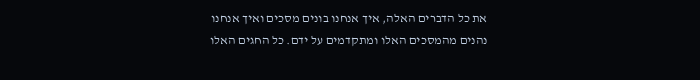את כל הדברים האלה, איך אנחנו בונים מסכים ואיך אנחנו נהנים מהמסכים האלו ומתקדמים על ידם. כל החגים האלו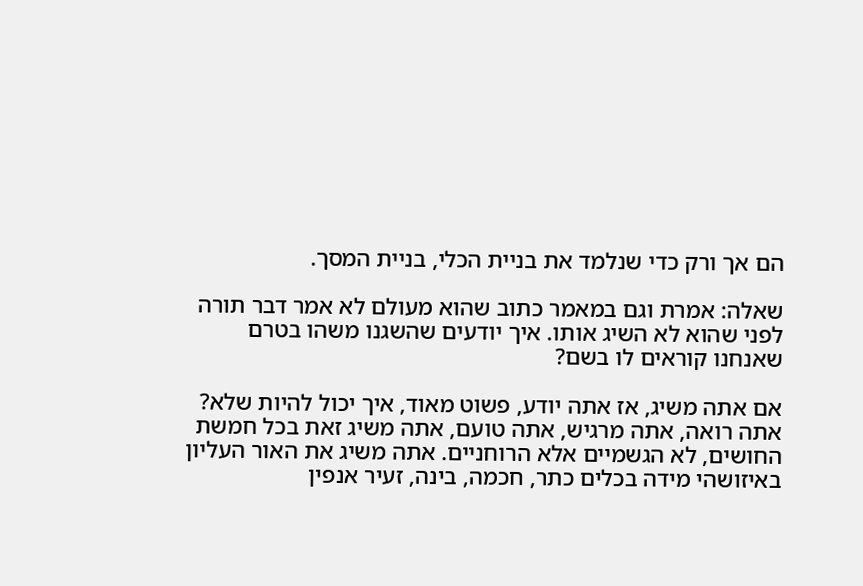הם אך ורק כדי שנלמד את בניית הכלי, בניית המסך.

שאלה: אמרת וגם במאמר כתוב שהוא מעולם לא אמר דבר תורה לפני שהוא לא השיג אותו. איך יודעים שהשגנו משהו בטרם שאנחנו קוראים לו בשם?

אם אתה משיג, אז אתה יודע, פשוט מאוד, איך יכול להיות שלא? אתה רואה, אתה מרגיש, אתה טועם, אתה משיג זאת בכל חמשת החושים, לא הגשמיים אלא הרוחניים. אתה משיג את האור העליון באיזושהי מידה בכלים כתר, חכמה, בינה, זעיר אנפין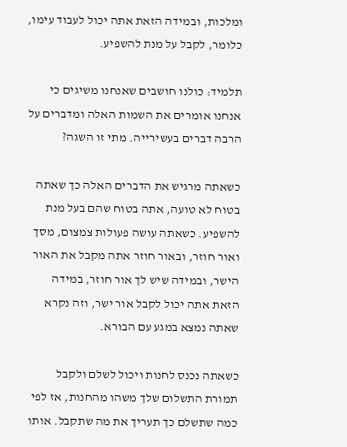ומלכות, ובמידה הזאת אתה יכול לעבוד עימו, כלומר, לקבל על מנת להשפיע.

תלמיד: כולנו חושבים שאנחנו משיגים כי אנחנו אומרים את השמות האלה ומדברים על הרבה דברים בעשירייה. מתי זו השגה?

כשאתה מרגיש את הדברים האלה כך שאתה בטוח לא טועה, אתה בטוח שהם בעל מנת להשפיע. כשאתה עושה פעולות צמצום, מסך ואור חוזר, ובאור חוזר אתה מקבל את האור הישר, ובמידה שיש לך אור חוזר, במידה הזאת אתה יכול לקבל אור ישר, וזה נקרא שאתה נמצא במגע עם הבורא.

כשאתה נכנס לחנות ויכול לשלם ולקבל תמורת התשלום שלך משהו מהחנות, אז לפי כמה שתשלם כך תעריך את מה שתקבל. אותו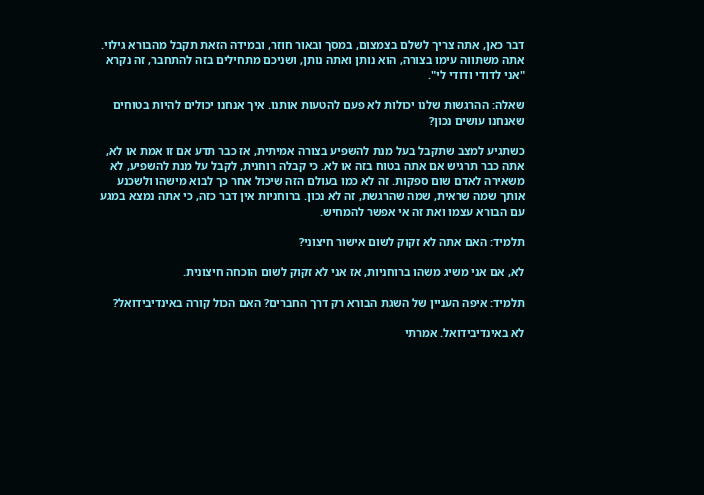דבר כאן, אתה צריך לשלם בצמצום, במסך ובאור חוזר, ובמידה הזאת תקבל מהבורא גילוי. אתה משתווה עימו בצורה, הוא נותן ואתה נותן, ושניכם מתחילים בזה להתחבר, זה נקרא "אני לדודי ודודי לי".

שאלה: ההרגשות שלנו יכולות לא פעם להטעות אותנו. איך אנחנו יכולים להיות בטוחים שאנחנו עושים נכון?

כשתגיע למצב שתקבל בעל מנת להשפיע בצורה אמיתית, אז כבר תדע אם זו אמת או לא, אתה כבר תרגיש אם אתה בטוח בזה או לא. כי קבלה רוחנית, לקבל על מנת להשפיע, לא משאירה לאדם שום ספקות. זה לא כמו בעולם הזה שיכול אחר כך לבוא מישהו ולשכנע אותך שמה שראית, שמה שהרגשת, זה לא נכון. ברוחניות אין דבר כזה, כי אתה נמצא במגע עם הבורא עצמו ואת זה אי אפשר להמחיש.

תלמיד: האם אתה לא זקוק לשום אישור חיצוני?

לא, אם אני משיג משהו ברוחניות, אז אני לא זקוק לשום הוכחה חיצונית.

תלמיד: איפה העניין של השגת הבורא רק דרך החברים? האם הכול קורה באינדיבידואל?

לא באינדיבידואל. אמרתי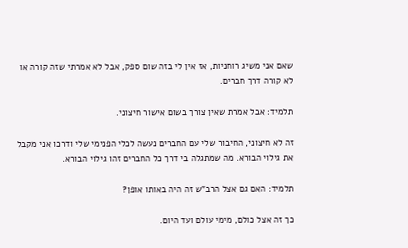שאם אני משיג רוחניות, אז אין לי בזה שום ספק, אבל לא אמרתי שזה קורה או לא קורה דרך חברים.

תלמיד: אבל אמרת שאין צורך בשום אישור חיצוני.

זה לא חיצוני, החיבור שלי עם החברים נעשה לכלי הפנימי שלי ודרכו אני מקבל את גילוי הבורא. מה שמתגלה בי דרך כל החברים זהו גילוי הבורא.

תלמיד: האם גם אצל הרב"ש זה היה באותו אופן?

כך זה אצל כולם, מימי עולם ועד היום.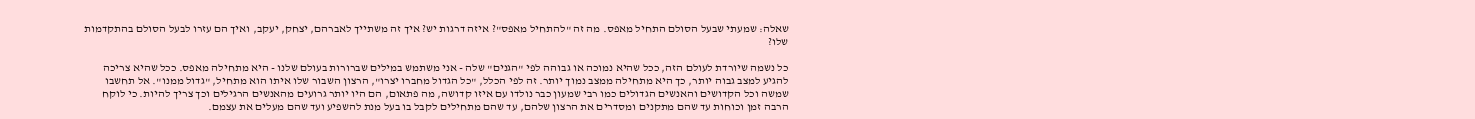שאלה: שמעתי שבעל הסולם התחיל מאפס. מה זה "להתחיל מאפס"? איזה דרגות יש? איך זה משתייך לאברהם, יצחק, יעקב, ואיך הם עזרו לבעל הסולם בהתקדמות שלו?

כל נשמה שיורדת לעולם הזה, ככל שהיא נמוכה או גבוהה לפי "הגנים" שלה - אני משתמש במילים שברורות בעולם שלנו - היא מתחילה מאפס. ככל שהיא צריכה להגיע למצב גבוה יותר, כך היא מתחילה ממצב נמוך יותר. זה לפי הכלל, "כל הגדול מחברו יצרו", הרצון השבור שלו איתו הוא מתחיל, "גדול ממנו". אל תחשבו שמשה וכל הקדושים והאנשים הגדולים כמו רבי שמעון כבר נולדו עם איזו קדושה, מה פתאום, הם היו יותר גרועים מהאנשים הרגילים וכך צריך להיות. כי לוקח הרבה זמן וכוחות עד שהם מתקנים ומסדרים את הרצון שלהם, עד שהם מתחילים לקבל בו בעל מנת להשפיע ועד שהם מעלים את עצמם.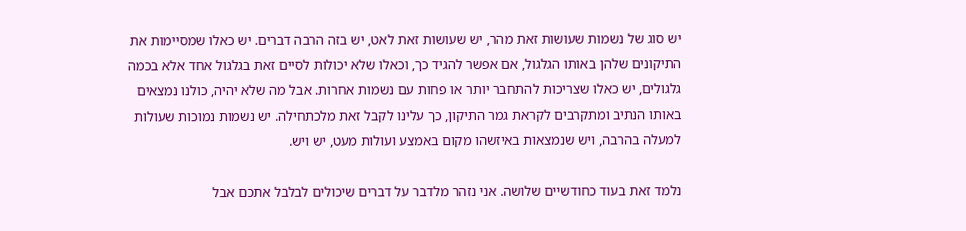יש סוג של נשמות שעושות זאת מהר, יש שעושות זאת לאט, יש בזה הרבה דברים. יש כאלו שמסיימות את התיקונים שלהן באותו הגלגול, אם אפשר להגיד כך, וכאלו שלא יכולות לסיים זאת בגלגול אחד אלא בכמה גלגולים, יש כאלו שצריכות להתחבר יותר או פחות עם נשמות אחרות. אבל מה שלא יהיה, כולנו נמצאים באותו הנתיב ומתקרבים לקראת גמר התיקון, כך עלינו לקבל זאת מלכתחילה. יש נשמות נמוכות שעולות למעלה בהרבה, ויש שנמצאות באיזשהו מקום באמצע ועולות מעט, יש ויש.

נלמד זאת בעוד כחודשיים שלושה. אני נזהר מלדבר על דברים שיכולים לבלבל אתכם אבל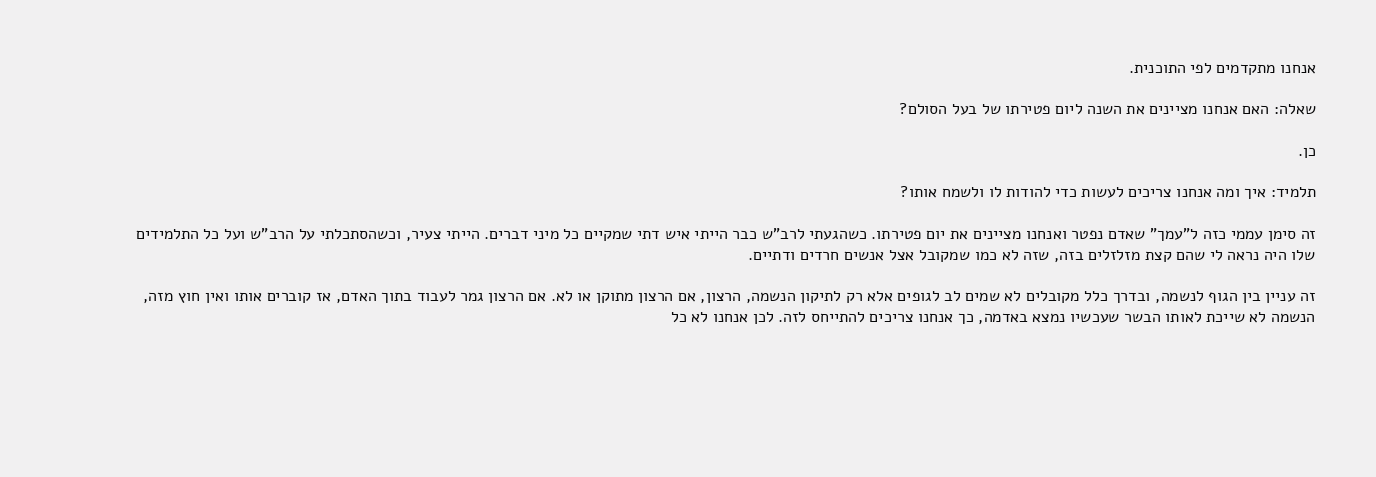אנחנו מתקדמים לפי התוכנית.

שאלה: האם אנחנו מציינים את השנה ליום פטירתו של בעל הסולם?

כן.

תלמיד: איך ומה אנחנו צריכים לעשות כדי להודות לו ולשמח אותו?

זה סימן עממי כזה ל"עמך" שאדם נפטר ואנחנו מציינים את יום פטירתו. כשהגעתי לרב"ש כבר הייתי איש דתי שמקיים כל מיני דברים. הייתי צעיר, וכשהסתכלתי על הרב"ש ועל כל התלמידים שלו היה נראה לי שהם קצת מזלזלים בזה, שזה לא כמו שמקובל אצל אנשים חרדים ודתיים.

זה עניין בין הגוף לנשמה, ובדרך כלל מקובלים לא שמים לב לגופים אלא רק לתיקון הנשמה, הרצון, אם הרצון מתוקן או לא. אם הרצון גמר לעבוד בתוך האדם, אז קוברים אותו ואין חוץ מזה, הנשמה לא שייכת לאותו הבשר שעכשיו נמצא באדמה, כך אנחנו צריכים להתייחס לזה. לכן אנחנו לא כל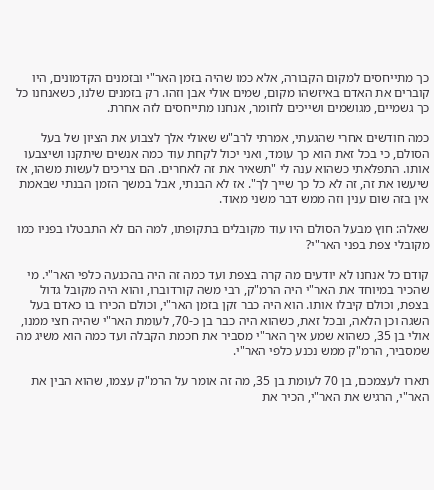כך מתייחסים למקום הקבורה, אלא כמו שהיה בזמן האר"י ובזמנים הקדמונים, היו קוברים את האדם באיזשהו מקום, שמים אולי אבן וזהו. רק בזמנים שלנו, כשאנחנו כל כך גשמיים, מגושמים ושייכים לחומר, אנחנו מתייחסים לזה אחרת.

כמה חודשים אחרי שהגעתי, אמרתי לרב"ש שאולי אלך לצבוע את הציון של בעל הסולם, כי בכל זאת הוא כך עומד, ואני יכול לקחת עוד כמה אנשים שיתקנו ושיצבעו אותו. התפלאתי כשהוא ענה לי "תשאיר את זה לאחרים. הם צריכים לעשות משהו, אז שיעשו את זה, זה לא כל כך שייך לך". אז לא הבנתי, אבל במשך הזמן הבנתי שבאמת אין בזה שום ענין וזה ממש דבר משני מאוד.

שאלה: חוץ מבעל הסולם היו עוד מקובלים בתקופתו, למה הם לא התבטלו בפניו כמו מקובלי צפת בפני האר"י?

קודם כל אנחנו לא יודעים מה קרה בצפת ועד כמה זה היה בהכנעה כלפי האר"י. מי שהכיר במיוחד את האר"י היה הרמ"ק, רבי משה קורדוברו, והוא היה מקובל גדול בצפת, וכולם קיבלו אותו. הוא היה כבר זקן בזמן האר"י, וכולם הכירו בו כאדם בעל השגה וכן הלאה, ובכל זאת, כשהוא היה כבר בן כ-70, לעומת האר"י שהיה חצי ממנו, אולי בן 35, כשהוא שמע איך האר"י מסביר את חכמת הקבלה ועד כמה הוא משיג מה שמסביר, הרמ"ק ממש נכנע כלפי האר"י.

תארו לעצמכם, בן 70 לעומת בן 35, מה זה אומר על הרמ"ק עצמו, שהוא הבין את האר"י, הרגיש את האר"י, הכיר את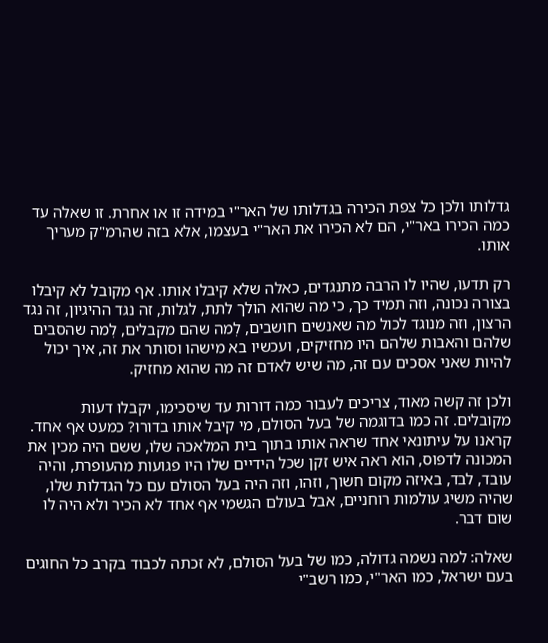גדלותו ולכן כל צפת הכירה בגדלותו של האר"י במידה זו או אחרת. זו שאלה עד כמה הכירו באר"י, הם לא הכירו את האר"י בעצמו, אלא בזה שהרמ"ק מעריך אותו.

רק תדעו, שהיו לו הרבה מתנגדים, כאלה שלא קיבלו אותו. אף מקובל לא קיבלו בצורה נכונה, וזה תמיד כך, כי מה שהוא הולך לתת, לגלות, זה נגד ההיגיון, זה נגד הרצון, וזה מנוגד לכול מה שאנשים חושבים, לְמה שהם מקבלים, לְמה שהסבים שלהם והאבות שלהם היו מחזיקים, ועכשיו בא מישהו וסותר את זה, איך יכול להיות שאני אסכים עם זה, מה שיש לאדם זה מה שהוא מחזיק.

ולכן זה קשה מאוד, צריכים לעבור כמה דורות עד שיסכימו, יקבלו דעות מקובלים. זה כמו בדוגמה של בעל הסולם, מי קיבל אותו בדורו? כמעט אף אחד. קראנו על עיתונאי אחד שראה אותו בתוך בית המלאכה שלו, ששם היה מכין את המכונה לדפוס, הוא ראה איש זקן שכל הידיים שלו היו פגועות מהעופרת, והיה עובד, לבד, באיזה מקום חשוך, וזהו, וזה היה בעל הסולם עם כל הגדלות שלו, שהיה משיג עולמות רוחניים, אבל בעולם הגשמי אף אחד לא הכיר ולא היה לו שום דבר.

שאלה: למה נשמה גדולה, כמו של בעל הסולם, לא זכתה לכבוד בקרב כל החוגים בעם ישראל, כמו האר"י, כמו רשב"י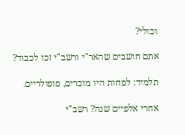וכולי?

אתם חושבים שהאר"י ורשב"י זכו לכבוד?

תלמיד: לפחות היו מוכרים, פופולריים.

אחרי אלפיים שנה? רשב"י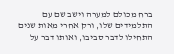ברח מכולם למערה וישב שם עם התלמידים שלו, ורק אחרי מאות שנים התחילו לדבר סביבו, ואותו דבר על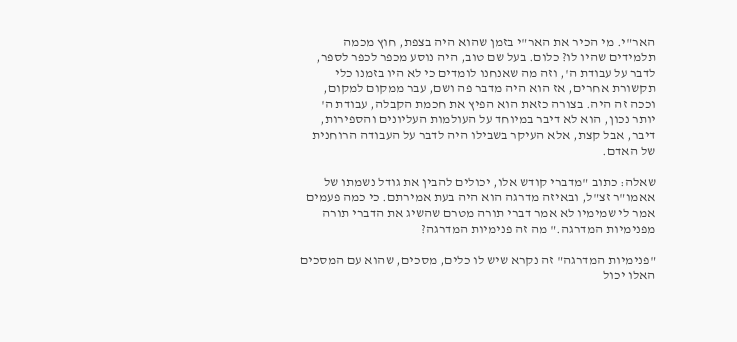האר"י. מי הכיר את האר"י בזמן שהוא היה בצפת, חוץ מכמה תלמידים שהיו לו? כלום. בעל שם טוב, היה נוסע מכפר לכפר לספר, לדבר על עבודת ה', וזה מה שאנחנו לומדים כי לא היו בזמנו כלי תקשורת אחרים, אז הוא היה מדבר פה ושם, עבר ממקום למקום, וככה זה היה. בצורה כזאת הוא הפיץ את חכמת הקבלה, עבודת ה' יותר נכון, הוא לא דיבר במיוחד על העולמות העליונים והספירות, דיבר, אבל קצת, אלא העיקר בשבילו היה לדבר על העבודה הרוחנית של האדם.

שאלה: כתוב "מדברי קודש אלו, יכולים להבין את גודל נשמתו של אאמו"ר זצ"ל, ובאיזה מדרגה הוא היה בעת אמירתם. כי כמה פעמים אמר לי שמימיו לא אמר דברי תורה מטרם שהשיג את הדברי תורה מפנימיות המדרגה." מה זה פנימיות המדרגה?

"פנימיות המדרגה" זה נקרא שיש לו כלים, מסכים, שהוא עם המסכים האלו יכול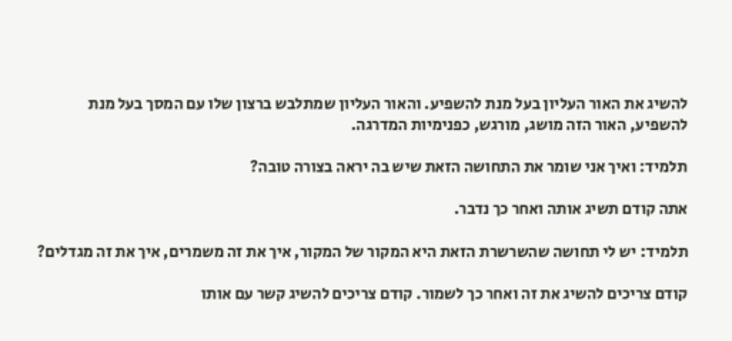להשיג את האור העליון בעל מנת להשפיע. והאור העליון שמתלבש ברצון שלו עם המסך בעל מנת להשפיע, האור הזה מושג, מורגש, כפנימיות המדרגה.

תלמיד: ואיך אני שומר את התחושה הזאת שיש בה יראה בצורה טובה?

אתה קודם תשיג אותה ואחר כך נדבר.

תלמיד: יש לי תחושה שהשרשרת הזאת היא המקור של המקור, איך את זה משמרים, איך את זה מגדלים?

קודם צריכים להשיג את זה ואחר כך לשמור. קודם צריכים להשיג קשר עם אותו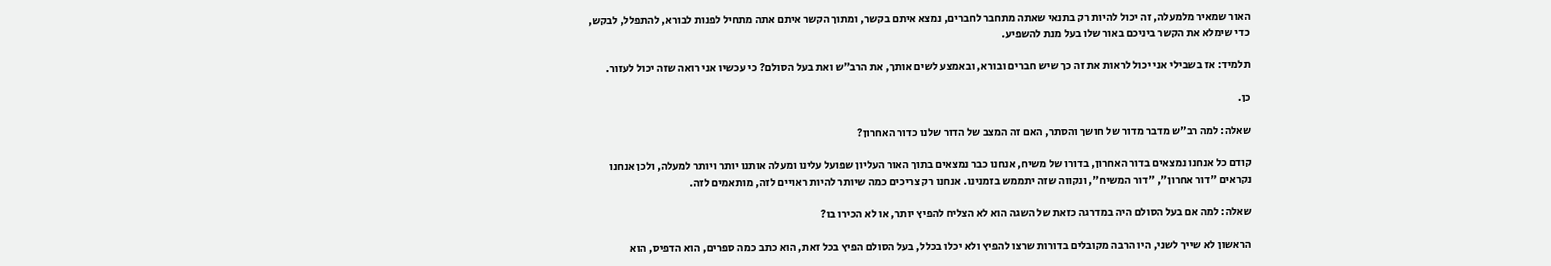האור שמאיר מלמעלה, זה יכול להיות רק בתנאי שאתה מתחבר לחברים, נמצא איתם בקשר, ומתוך הקשר איתם אתה מתחיל לפנות לבורא, להתפלל, לבקש, כדי שימלא את הקשר ביניכם באור שלו בעל מנת להשפיע.

תלמיד: אז בשבילי אני יכול לראות את זה כך שיש חברים ובורא, ובאמצע לשים אותך, את הרב"ש ואת בעל הסולם? כי עכשיו אני רואה שזה יכול לעזור.

כן.

שאלה: למה רב"ש מדבר מדור של חושך והסתר, האם זה המצב של הדור שלנו כדור האחרון?

קודם כל אנחנו נמצאים בדור האחרון, בדורו של משיח, אנחנו כבר נמצאים בתוך האור העליון שפועל עלינו ומעלה אותנו יותר ויותר למעלה, ולכן אנחנו נקראים "דור אחרון", "דור המשיח", ונקווה שזה יתממש בזמנינו. אנחנו רק צריכים כמה שיותר להיות ראויים לזה, מותאמים לזה.

שאלה: למה אם בעל הסולם היה במדרגה כזאת של השגה הוא לא הצליח להפיץ יותר, או לא הכירו בו?

הראשון לא שייך לשני, היו הרבה מקובלים בדורות שרצו להפיץ ולא יכלו בכלל, בעל הסולם הפיץ בכל זאת, הוא כתב כמה ספרים, הוא הדפיס, הוא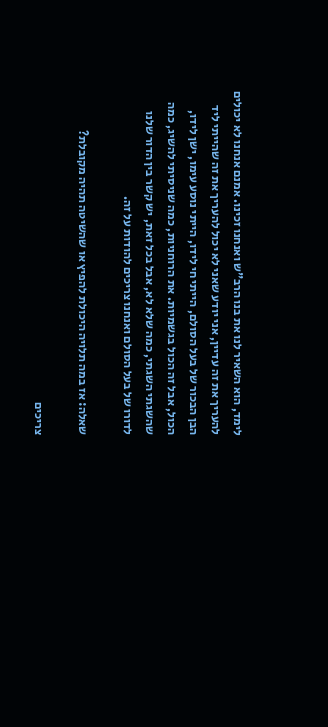לימד, הוא השאיר לנו את בנו הרב"ש ואנחנו זכינו. אמנם אנחנו לא יכולים להעריך את זה עדיין, אני יודע שאני לא יכול להעריך את זה שהייתי ליד הבן הבכור של בעל הסולם, הייתי חי לידו, הייתי נוסע עימו, ישן לידו, הכול, אבל זה הכול בגשמיות. את הרוחניות, כמה שניסיתי להשיג, כמה שהשגתי השגתי, כמה שלא לא, אבל בכל זאת, יש קשר בין הדור שלנו לדורו של בעל הסולם ואנחנו צריכים להודות על זה.

שאלה: אז במה תלויה היכולת להפיץ או שהשיטה תהיה מקובלת?

צריכים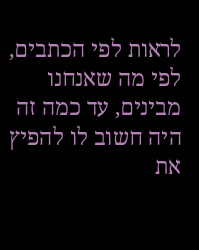לראות לפי הכתבים, לפי מה שאנחנו מבינים, עד כמה זה היה חשוב לו להפיץ את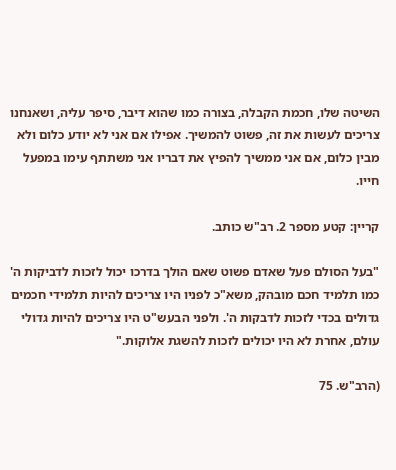השיטה שלו, חכמת הקבלה, בצורה כמו שהוא דיבר, סיפר עליה, ושאנחנו צריכים לעשות את זה, פשוט להמשיך. אפילו אם אני לא יודע כלום ולא מבין כלום, אם אני ממשיך להפיץ את דבריו אני משתתף עימו במפעל חייו.

קריין: קטע מספר 2. רב"ש כותב.

"בעל הסולם פעל שאדם פשוט שאם הולך בדרכו יכול לזכות לדביקות ה' כמו תלמיד חכם מובהק, משא"כ לפניו היו צריכים להיות תלמידי חכמים גדולים בכדי לזכות לדבקות ה'. ולפני הבעש"ט היו צריכים להיות גדולי עולם, אחרת לא היו יכולים לזכות להשגת אלוקות."

(הרב"ש. 75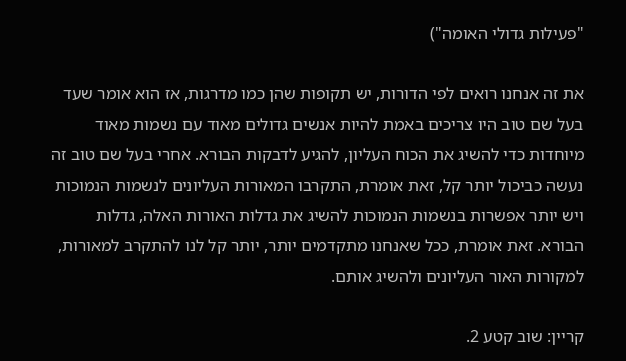"פעילות גדולי האומה")

את זה אנחנו רואים לפי הדורות, יש תקופות שהן כמו מדרגות, אז הוא אומר שעד בעל שם טוב היו צריכים באמת להיות אנשים גדולים מאוד עם נשמות מאוד מיוחדות כדי להשיג את הכוח העליון, להגיע לדבקות הבורא. אחרי בעל שם טוב זה נעשה כביכול יותר קל, זאת אומרת, התקרבו המאורות העליונים לנשמות הנמוכות ויש יותר אפשרות בנשמות הנמוכות להשיג את גדלות האורות האלה, גדלות הבורא. זאת אומרת, ככל שאנחנו מתקדמים יותר, יותר קל לנו להתקרב למאורות, למקורות האור העליונים ולהשיג אותם.

קריין: שוב קטע 2.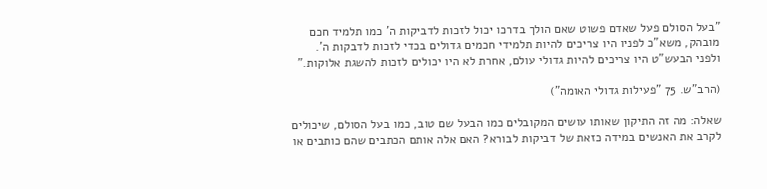"בעל הסולם פעל שאדם פשוט שאם הולך בדרכו יכול לזכות לדביקות ה' כמו תלמיד חכם מובהק, משא"כ לפניו היו צריכים להיות תלמידי חכמים גדולים בכדי לזכות לדבקות ה'. ולפני הבעש"ט היו צריכים להיות גדולי עולם, אחרת לא היו יכולים לזכות להשגת אלוקות."

(הרב"ש. 75 "פעילות גדולי האומה")

שאלה: מה זה התיקון שאותו עושים המקובלים כמו הבעל שם טוב, כמו בעל הסולם, שיכולים לקרב את האנשים במידה כזאת של דביקות לבורא? האם אלה אותם הכתבים שהם כותבים או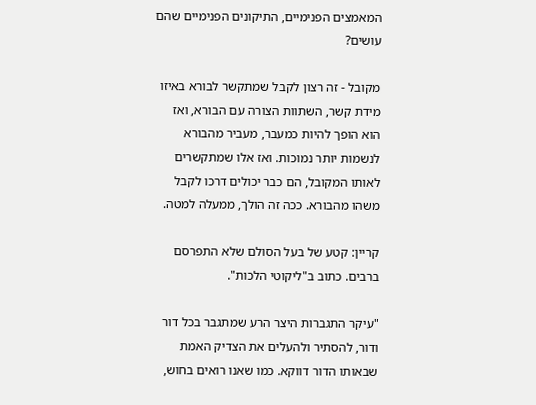המאמצים הפנימיים, התיקונים הפנימיים שהם עושים?

מקובל - זה רצון לקבל שמתקשר לבורא באיזו מידת קשר, השתוות הצורה עם הבורא, ואז הוא הופך להיות כמעבר, מעביר מהבורא לנשמות יותר נמוכות. ואז אלו שמתקשרים לאותו המקובל, הם כבר יכולים דרכו לקבל משהו מהבורא. ככה זה הולך, ממעלה למטה.

קריין: קטע של בעל הסולם שלא התפרסם ברבים. כתוב ב"ליקוטי הלכות".

"עיקר התגברות היצר הרע שמתגבר בכל דור ודור, להסתיר ולהעלים את הצדיק האמת שבאותו הדור דווקא. כמו שאנו רואים בחוש,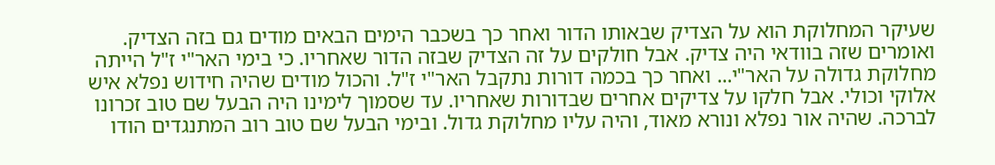שעיקר המחלוקת הוא על הצדיק שבאותו הדור ואחר כך בשכבר הימים הבאים מודים גם בזה הצדיק. ואומרים שזה בוודאי היה צדיק. אבל חולקים על זה הצדיק שבזה הדור שאחריו. כי בימי האר"י ז"ל הייתה מחלוקת גדולה על האר"י... ואחר כך בכמה דורות נתקבל האר"י ז"ל. והכול מודים שהיה חידוש נפלא איש אלוקי וכולי. אבל חלקו על צדיקים אחרים שבדורות שאחריו. עד שסמוך לימינו היה הבעל שם טוב זכרונו לברכה. שהיה אור נפלא ונורא מאוד, והיה עליו מחלוקת גדול. ובימי הבעל שם טוב רוב המתנגדים הודו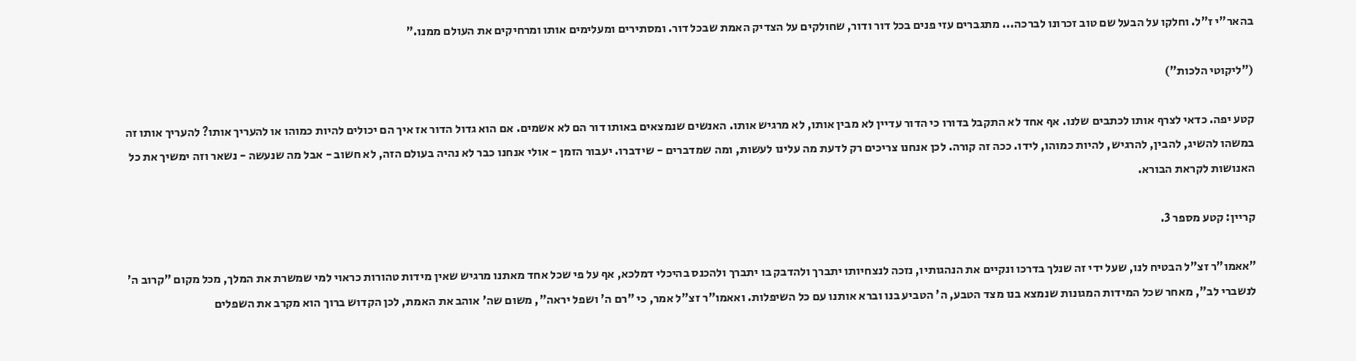בהאר"י ז"ל. וחלקו על הבעל שם טוב זכרונו לברכה... מתגברים עזי פנים בכל דור ודור, שחולקים על הצדיק האמת שבכל דור. ומסתירים ומעלימים אותו ומרחיקים את העולם ממנו."

("ליקוטי הלכות")

קטע יפה. כדאי לצרף אותו לכתבים שלנו. אף אחד לא התקבל בדורו כי הדור עדיין לא מבין אותו, לא מרגיש אותו. האנשים שנמצאים באותו דור הם לא אשמים. אם הוא גדול הדור אז איך הם יכולים להיות כמוהו או להעריך אותו? להעריך אותו זה במשהו להשיג, להבין, להרגיש, להיות כמוהו, לידו. ככה זה קורה. לכן אנחנו צריכים רק לדעת מה עלינו לעשות, ומה שמדברים - שידברו. יעבור הזמן - אולי אנחנו כבר לא נהיה בעולם הזה, לא חשוב - אבל מה שנעשה - נשאר וזה ימשיך את כל האנושות לקראת הבורא.

קריין: קטע מספר 3.

"אאמו"ר זצ"ל הבטיח לנו, שעל ידי זה שנלך בדרכו ונקיים את הנהגותיו, נזכה לנצחיותו יתברך ולהדבק בו יתברך ולהכנס בהיכלי דמלכא, אף על פי שכל אחד מאתנו מרגיש שאין מידות טהורות כראוי למי שמשרת את המלך, מכל מקום "קרוב ה' לנשברי לב", מאחר שכל המידות המגונות שנמצא בנו מצד הטבע, ה' הטביע בנו וברא אותנו עם כל השיפלות. ואאמו"ר זצ"ל אמר, כי "רם ה' ושפל יראה", משום שה' אוהב את האמת, לכן הקדוש ברוך הוא מקרב את השפלים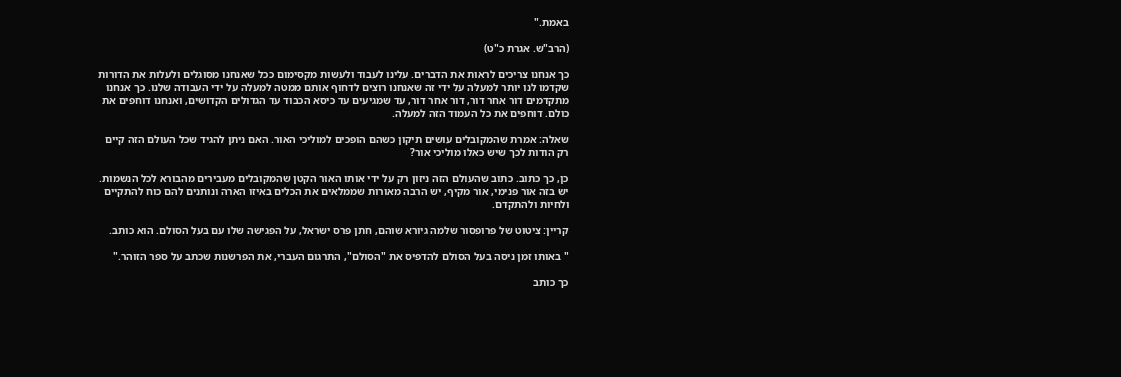באמת."

(הרב"ש. אגרת כ"ט)

כך אנחנו צריכים לראות את הדברים. עלינו לעבוד ולעשות מקסימום ככל שאנחנו מסוגלים ולעלות את הדורות שקדמו לנו יותר למעלה על ידי זה שאנחנו רוצים לדחוף אותם ממטה למעלה על ידי העבודה שלנו. כך אנחנו מתקדמים דור אחר דור, דור אחר דור, עד שמגיעים עד כיסא הכבוד עד הגדולים הקדושים, ואנחנו דוחפים את כולם. דוחפים את כל העמוד הזה למעלה.

שאלה: אמרת שהמקובלים עושים תיקון כשהם הופכים למוליכי האור. האם ניתן להגיד שכל העולם הזה קיים רק הודות לכך שיש כאלו מוליכי אור?

כן, כך כתוב. כתוב שהעולם הזה ניזון רק על ידי אותו האור הקטן שהמקובלים מעבירים מהבורא לכל הנשמות. יש בזה אור פנימי, אור מקיף, יש הרבה מאורות שממלאים את הכלים באיזו הארה ונותנים להם כוח להתקיים ולחיות ולהתקדם.

קריין: ציטוט של פרופסור שלמה גיורא שוהם, חתן פרס ישראל, על הפגישה שלו עם בעל הסולם. הוא כותב.

" באותו זמן ניסה בעל הסולם להדפיס את "הסולם", התרגום העברי, את הפרשנות שכתב על ספר הזוהר."

כך כותב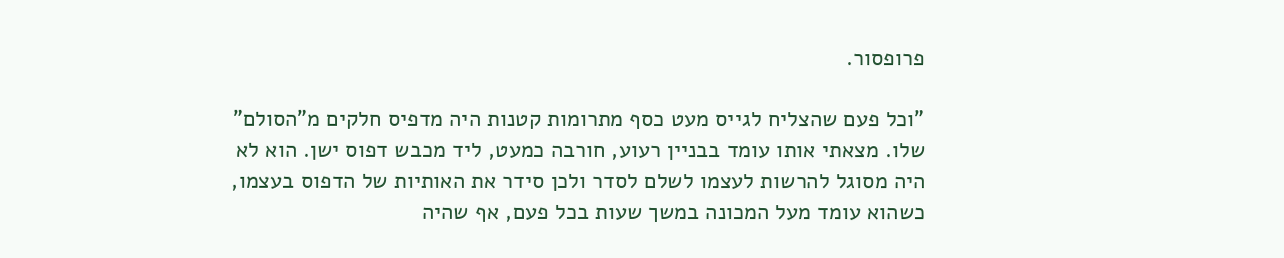פרופסור.

"וכל פעם שהצליח לגייס מעט כסף מתרומות קטנות היה מדפיס חלקים מ"הסולם" שלו. מצאתי אותו עומד בבניין רעוע, חורבה כמעט, ליד מכבש דפוס ישן. הוא לא היה מסוגל להרשות לעצמו לשלם לסדר ולכן סידר את האותיות של הדפוס בעצמו, כשהוא עומד מעל המכונה במשך שעות בכל פעם, אף שהיה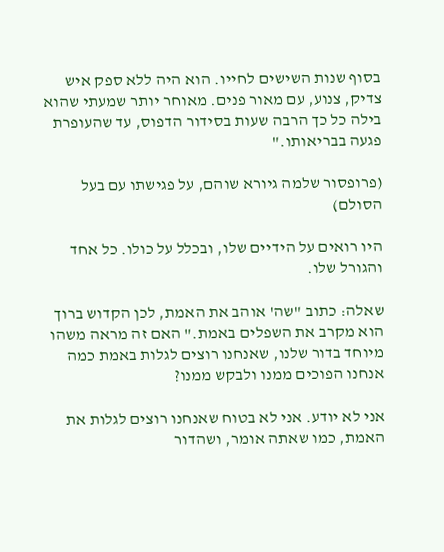בסוף שנות השישים לחייו. הוא היה ללא ספק איש צדיק, צנוע, עם מאור פנים. מאוחר יותר שמעתי שהוא בילה כל כך הרבה שעות בסידור הדפוס, עד שהעופרת פגעה בבריאותו."

(פרופסור שלמה גיורא שוהם, על פגישתו עם בעל הסולם)

היו רואים על הידיים שלו, ובכלל על כולו. כל אחד והגורל שלו.

שאלה: כתוב "שה' אוהב את האמת, לכן הקדוש ברוך הוא מקרב את השפלים באמת." האם זה מראה משהו מיוחד בדור שלנו, שאנחנו רוצים לגלות באמת כמה אנחנו הפוכים ממנו ולבקש ממנו?

אני לא יודע. אני לא בטוח שאנחנו רוצים לגלות את האמת, כמו שאתה אומר, ושהדור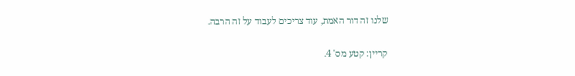שלנו זה דור האמת, עוד צריכים לעבוד על זה הרבה.

קריין: קטע מס' 4.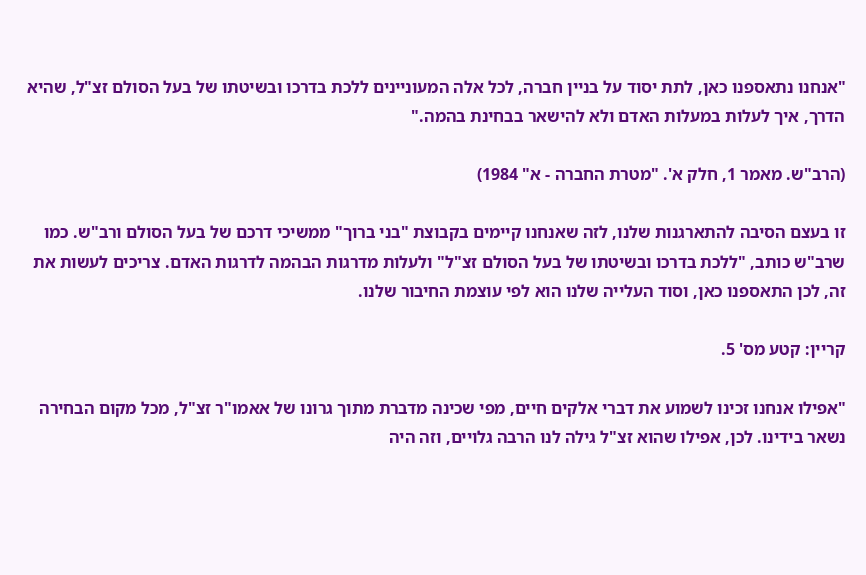"אנחנו נתאספנו כאן, לתת יסוד על בניין חברה, לכל אלה המעוניינים ללכת בדרכו ובשיטתו של בעל הסולם זצ"ל, שהיא הדרך, איך לעלות במעלות האדם ולא להישאר בבחינת בהמה."

(הרב"ש. מאמר 1, חלק א'. "מטרת החברה - א" 1984)

זו בעצם הסיבה להתארגנות שלנו, לזה שאנחנו קיימים בקבוצת "בני ברוך" ממשיכי דרכם של בעל הסולם ורב"ש. כמו שרב"ש כותב, "ללכת בדרכו ובשיטתו של בעל הסולם זצ"ל" ולעלות מדרגות הבהמה לדרגות האדם. צריכים לעשות את זה, לכן התאספנו כאן, וסוד העלייה שלנו הוא לפי עוצמת החיבור שלנו.

קריין: קטע מס' 5.

"אפילו אנחנו זכינו לשמוע את דברי אלקים חיים, מפי שכינה מדברת מתוך גרונו של אאמו"ר זצ"ל, מכל מקום הבחירה נשאר בידינו. לכן, אפילו שהוא זצ"ל גילה לנו הרבה גלויים, וזה היה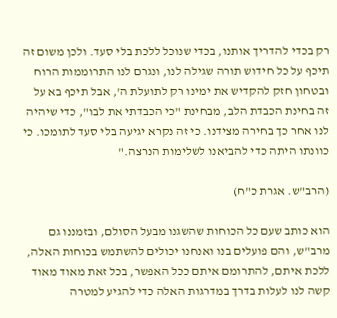רק בכדי להדריך אותנו, בכדי שנוכל ללכת בלי סעד. ולכן משום זה תיכף על כל חידוש תורה שגילה לנו, ונגרם לנו התרוממות הרוח ובטחון חזק להקדיש את ימינו רק לתועלת ה', אבל תיכף בא על זה בחינת הכבדת הלב, מבחינת "כי הכבדתי את לבו", כדי שיהיה לנו אחר כך בחירה מצידנו. כי זה נקרא יגיעה בלי סעד לתומכו. כי כוונתו היתה כדי להביאנו לשלימות הנרצה."

(הרב"ש. אגרת כ"ח)

הוא כותב שעם כל הכוחות שהשגנו מבעל הסולם, ובזמננו גם מרב"ש, והם פועלים בנו ואנחנו יכולים להשתמש בכוחות האלה, ללכת איתם, להתרומם איתם ככל האפשר, בכל זאת מאוד מאוד קשה לנו לעלות בדרך במדרגות האלה כדי להגיע למטרה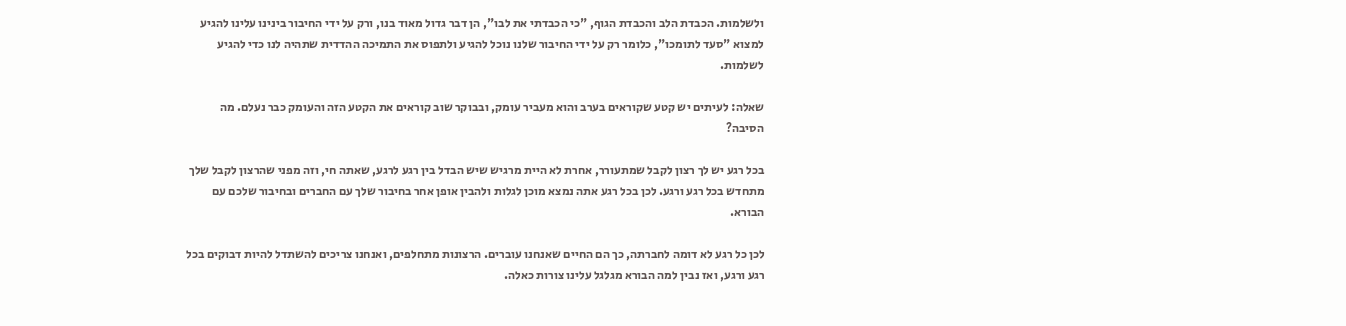ולשלמות. הכבדת הלב והכבדת הגוף, "כי הכבדתי את לבו", הן דבר גדול מאוד בנו, ורק על ידי החיבור בינינו עלינו להגיע למצוא "סעד לתומכו", כלומר רק על ידי החיבור שלנו נוכל להגיע ולתפוס את התמיכה ההדדית שתהיה לנו כדי להגיע לשלמות.

שאלה: לעיתים יש קטע שקוראים בערב והוא מעביר עומק, ובבוקר שוב קוראים את הקטע הזה והעומק כבר נעלם. מה הסיבה?

בכל רגע יש לך רצון לקבל שמתעורר, אחרת לא היית מרגיש שיש הבדל בין רגע לרגע, שאתה חי, וזה מפני שהרצון לקבל שלך מתחדש בכל רגע ורגע. לכן בכל רגע אתה נמצא מוכן לגלות ולהבין אופן אחר בחיבור שלך עם החברים ובחיבור שלכם עם הבורא.

לכן כל רגע לא דומה לחברתה, כך הם החיים שאנחנו עוברים. הרצונות מתחלפים, ואנחנו צריכים להשתדל להיות דבוקים בכל רגע ורגע, ואז נבין למה הבורא מגלגל עלינו צורות כאלה.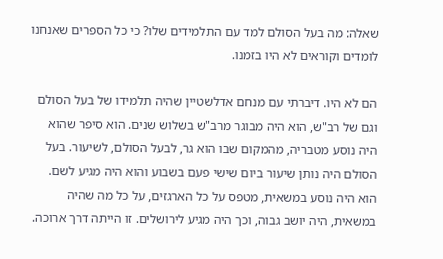שאלה: מה בעל הסולם למד עם התלמידים שלו? כי כל הספרים שאנחנו לומדים וקוראים לא היו בזמנו.

הם לא היו. דיברתי עם מנחם אדלשטיין שהיה תלמידו של בעל הסולם וגם של רב"ש, הוא היה מבוגר מרב"ש בשלוש שנים. הוא סיפר שהוא היה נוסע מטבריה, מהמקום שבו הוא גר, לבעל הסולם, לשיעור. בעל הסולם היה נותן שיעור ביום שישי פעם בשבוע והוא היה מגיע לשם. הוא היה נוסע במשאית, מטפס על כל הארגזים, על כל מה שהיה במשאית, היה יושב גבוה, וכך היה מגיע לירושלים. זו הייתה דרך ארוכה.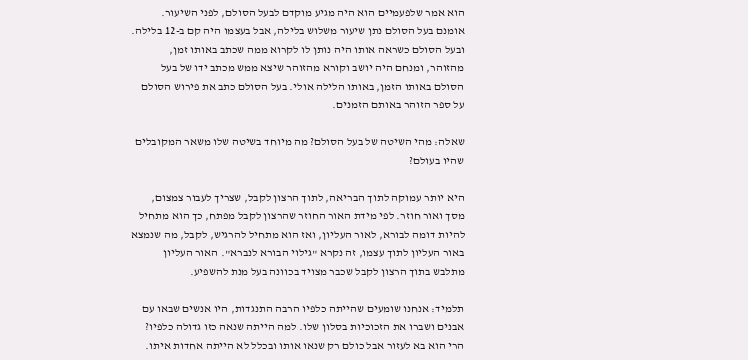הוא אמר שלפעמיים הוא היה מגיע מוקדם לבעל הסולם, לפני השיעור. אומנם בעל הסולם נתן שיעור משלוש בלילה, אבל בעצמו היה קם ב-12 בלילה. ובעל הסולם כשראה אותו היה נותן לו לקרוא ממה שכתב באותו זמן, מהזוהר, ומנחם היה יושב וקורא מהזוהר שיצא ממש מכתב ידו של בעל הסולם באותו הזמן, באותו הלילה אולי. בעל הסולם כתב את פירוש הסולם על ספר הזוהר באותם הזמנים.

שאלה: מהי השיטה של בעל הסולם? מה מיוחד בשיטה שלו משאר המקובלים שהיו בעולם?

היא יותר עמוקה לתוך הבריאה, לתוך הרצון לקבל, שצריך לעבור צמצום, מסך ואור חוזר. לפי מידת האור החוזר שהרצון לקבל מפתח, כך הוא מתחיל להיות דומה לבורא, לאור העליון, ואז הוא מתחיל להרגיש, לקבל, מה שנמצא באור העליון לתוך עצמו, זה נקרא "גילוי הבורא לנברא". האור העליון מתלבש בתוך הרצון לקבל שכבר מצויד בכוונה בעל מנת להשפיע.

תלמיד: אנחנו שומעים שהייתה כלפיו הרבה התנגדות, היו אנשים שבאו עם אבנים ושברו את הזכוכיות בסלון שלו. למה הייתה שנאה כזו גדולה כלפיו? הרי הוא בא לעזור אבל כולם רק שנאו אותו ובכלל לא הייתה אחדות איתו.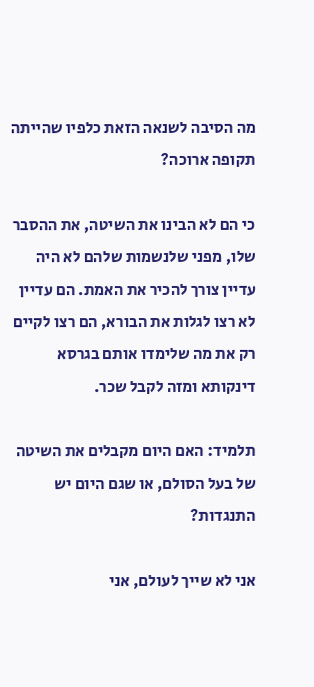מה הסיבה לשנאה הזאת כלפיו שהייתה תקופה ארוכה?

כי הם לא הבינו את השיטה, את ההסבר שלו, מפני שלנשמות שלהם לא היה עדיין צורך להכיר את האמת. הם עדיין לא רצו לגלות את הבורא, הם רצו לקיים רק את מה שלימדו אותם בגרסא דינקותא ומזה לקבל שכר.

תלמיד: האם היום מקבלים את השיטה של בעל הסולם, או שגם היום יש התנגדות?

אני לא שייך לעולם, אני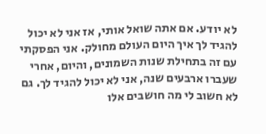לא יודע. אם אתה שואל אותי, אז אני לא יכול להגיד לך איך היום העולם מחולק. אני הפסקתי עם זה בתחילת שנות השמונים, והיום, אחרי שעברו ארבעים שנה, אני לא יכול להגיד לך. גם לא חשוב לי מה חושבים אלו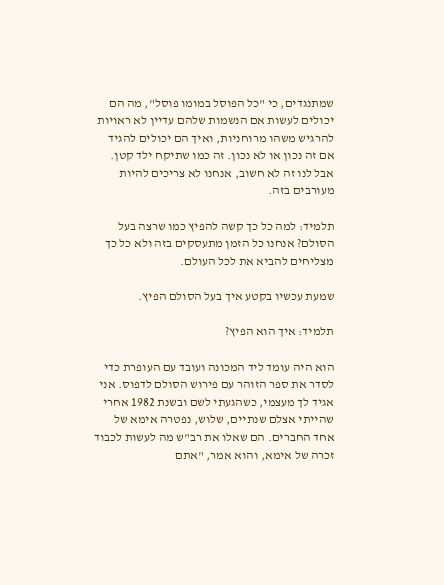שמתנגדים, כי "כל הפוסל במומו פוסל", מה הם יכולים לעשות אם הנשמות שלהם עדיין לא ראויות להרגיש משהו מרוחניות, ואיך הם יכולים להגיד אם זה נכון או לא נכון. זה כמו שתיקח ילד קטן. אבל לנו זה לא חשוב, אנחנו לא צריכים להיות מעורבים בזה.

תלמיד: למה כל כך קשה להפיץ כמו שרצה בעל הסולם? אנחנו כל הזמן מתעסקים בזה ולא כל כך מצליחים להביא את לכל העולם.

שמעת עכשיו בקטע איך בעל הסולם הפיץ.

תלמיד: איך הוא הפיץ?

הוא היה עומד ליד המכונה ועובד עם העופרת כדי לסדר את ספר הזוהר עם פירוש הסולם לדפוס. אני אגיד לך מעצמי, כשהגעתי לשם ובשנת 1982 אחרי שהייתי אצלם שנתיים, שלוש, נפטרה אימא של אחד החברים. הם שאלו את רב"ש מה לעשות לכבוד זכרה של אימא, והוא אמר, "אתם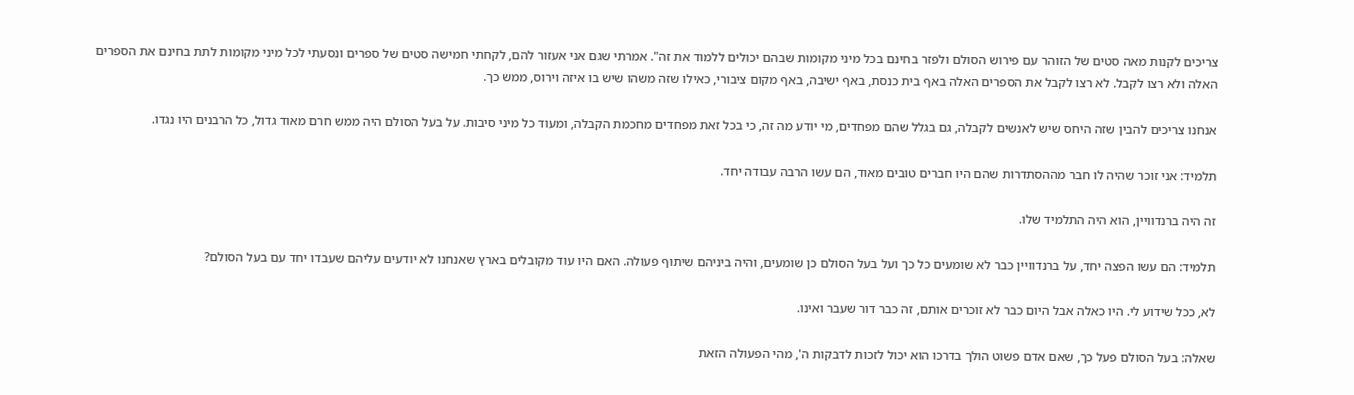צריכים לקנות מאה סטים של הזוהר עם פירוש הסולם ולפזר בחינם בכל מיני מקומות שבהם יכולים ללמוד את זה". אמרתי שגם אני אעזור להם, לקחתי חמישה סטים של ספרים ונסעתי לכל מיני מקומות לתת בחינם את הספרים האלה ולא רצו לקבל. לא רצו לקבל את הספרים האלה באף בית כנסת, באף ישיבה, באף מקום ציבורי, כאילו שזה משהו שיש בו איזה וירוס, ממש כך.

אנחנו צריכים להבין שזה היחס שיש לאנשים לקבלה, גם בגלל שהם מפחדים, מי יודע מה זה, כי בכל זאת מפחדים מחכמת הקבלה, ומעוד כל מיני סיבות. על בעל הסולם היה ממש חרם מאוד גדול, כל הרבנים היו נגדו.

תלמיד: אני זוכר שהיה לו חבר מההסתדרות שהם היו חברים טובים מאוד, הם עשו הרבה עבודה יחד.

זה היה ברנדוויין, הוא היה התלמיד שלו.

תלמיד: הם עשו הפצה יחד, על ברנדוויין כבר לא שומעים כל כך ועל בעל הסולם כן שומעים, והיה ביניהם שיתוף פעולה. האם היו עוד מקובלים בארץ שאנחנו לא יודעים עליהם שעבדו יחד עם בעל הסולם?

לא, ככל שידוע לי. היו כאלה אבל היום כבר לא זוכרים אותם, זה כבר דור שעבר ואינו.

שאלה: בעל הסולם פעל כך, שאם אדם פשוט הולך בדרכו הוא יכול לזכות לדבקות ה', מהי הפעולה הזאת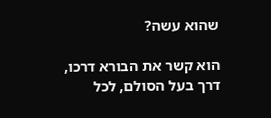שהוא עשה?

הוא קשר את הבורא דרכו, דרך בעל הסולם, לכל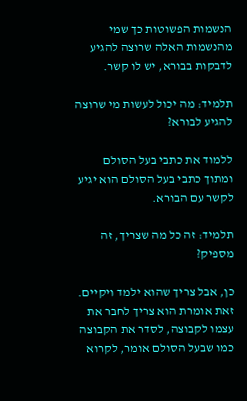הנשמות הפשוטות כך שמי מהנשמות האלה שרוצה להגיע לדבקות בבורא, יש לו קשר.

תלמיד: מה יכול לעשות מי שרוצה להגיע לבורא?

ללמוד את כתבי בעל הסולם ומתוך כתבי בעל הסולם הוא יגיע לקשר עם הבורא.

תלמיד: זה כל מה שצריך, זה מספיק?

כן, אבל צריך שהוא ילמד ויקיים. זאת אומרת הוא צריך לחבר את עצמו לקבוצה, לסדר את הקבוצה כמו שבעל הסולם אומר, לקרוא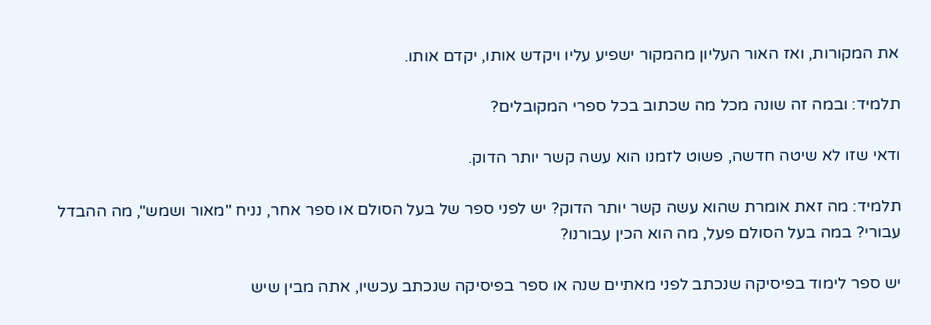את המקורות, ואז האור העליון מהמקור ישפיע עליו ויקדש אותו, יקדם אותו.

תלמיד: ובמה זה שונה מכל מה שכתוב בכל ספרי המקובלים?

ודאי שזו לא שיטה חדשה, פשוט לזמנו הוא עשה קשר יותר הדוק.

תלמיד: מה זאת אומרת שהוא עשה קשר יותר הדוק? יש לפני ספר של בעל הסולם או ספר אחר, נניח "מאור ושמש", מה ההבדל עבורי? במה בעל הסולם פעל, מה הוא הכין עבורנו?

יש ספר לימוד בפיסיקה שנכתב לפני מאתיים שנה או ספר בפיסיקה שנכתב עכשיו, אתה מבין שיש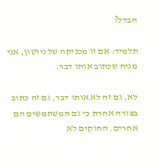הבדל?

תלמיד: אם זו מכניקה של ניוטון, אני מניח שכתוב אותו דבר.

לא, גם זה לא אותו דבר, גם זה כתוב בצורה אחרת כי גם המשתמשים הם אחרים. החוקים לא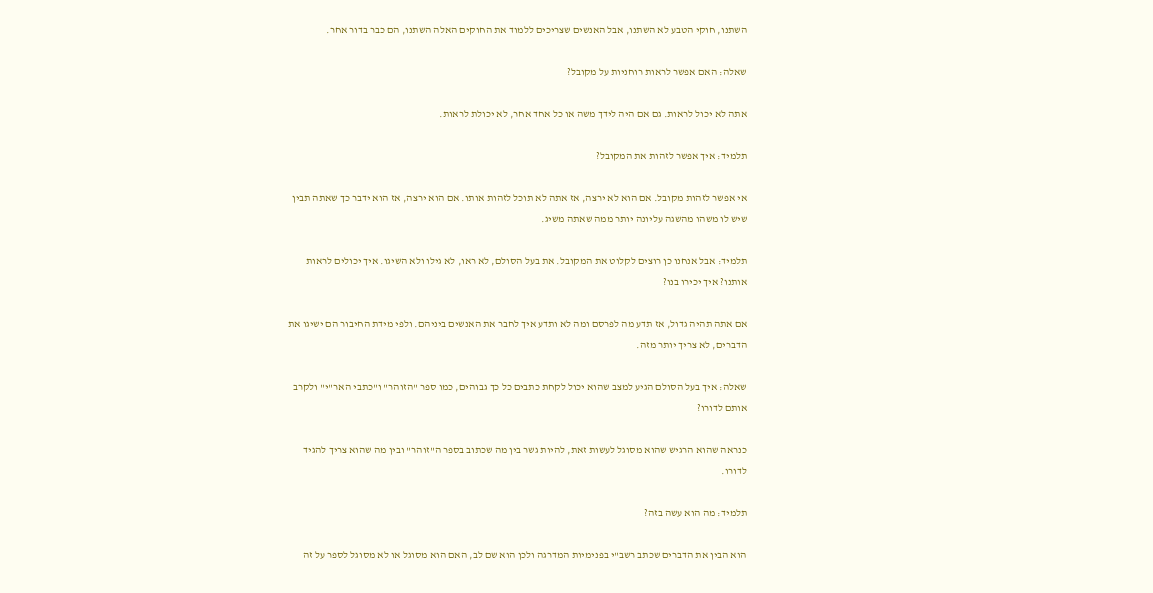השתנו, חוקי הטבע לא השתנו, אבל האנשים שצריכים ללמוד את החוקים האלה השתנו, הם כבר בדור אחר.

שאלה: האם אפשר לראות רוחניות על מקובל?

אתה לא יכול לראות. גם אם היה לידך משה או כל אחד אחר, לא יכולת לראות.

תלמיד: איך אפשר לזהות את המקובל?

אי אפשר לזהות מקובל. אם הוא לא ירצה, אז אתה לא תוכל לזהות אותו. אם הוא ירצה, אז הוא ידבר כך שאתה תבין שיש לו משהו מהשגה עליונה יותר ממה שאתה משיג.

תלמיד: אבל אנחנו כן רוצים לקלוט את המקובל. את בעל הסולם, לא ראו, לא גילו ולא השיגו. איך יכולים לראות אותנו? איך יכירו בנו?

אם אתה תהיה גדול, אז תדע מה לפרסם ומה לא ותדע איך לחבר את האנשים ביניהם. ולפי מידת החיבור הם ישיגו את הדברים, לא צריך יותר מזה.

שאלה: איך בעל הסולם הגיע למצב שהוא יכול לקחת כתבים כל כך גבוהים, כמו ספר "הזוהר" ו"כתבי האר"י" ולקרב אותם לדורו?

כנראה שהוא הרגיש שהוא מסוגל לעשות זאת, להיות גשר בין מה שכתוב בספר ה"זוהר" ובין מה שהוא צריך להגיד לדורו.

תלמיד: מה הוא עשה בזה?

הוא הבין את הדברים שכתב רשב"י בפנימיות המדרגה ולכן הוא שם לב, האם הוא מסוגל או לא מסוגל לספר על זה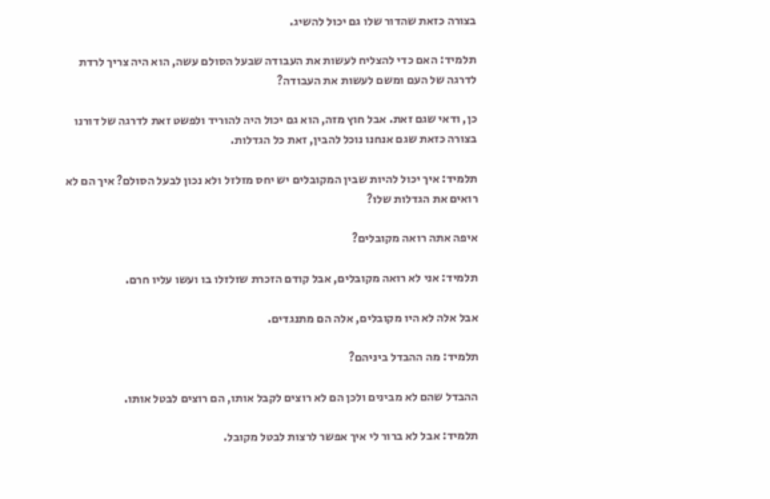בצורה כזאת שהדור שלו גם יכול להשיג.

תלמיד: האם כדי להצליח לעשות את העבודה שבעל הסולם עשה, הוא היה צריך לרדת לדרגה של העם ומשם לעשות את העבודה?

כן, ודאי שגם זאת. אבל חוץ מזה, הוא גם יכול היה להוריד ולפשט זאת לדרגה של דורנו בצורה כזאת שגם אנחנו נוכל להבין, זאת כל הגדלות.

תלמיד: איך יכול להיות שבין המקובלים יש יחס מזלזל ולא נכון לבעל הסולם? איך הם לא רואים את הגדלות שלו?

איפה אתה רואה מקובלים?

תלמיד: אני לא רואה מקובלים, אבל קודם הזכרת שזלזלו בו ועשו עליו חרם.

אבל אלה לא היו מקובלים, אלה הם מתנגדים.

תלמיד: מה ההבדל ביניהם?

ההבדל שהם לא מבינים ולכן הם לא רוצים לקבל אותו, הם רוצים לבטל אותו.

תלמיד: אבל לא ברור לי איך אפשר לרצות לבטל מקובל.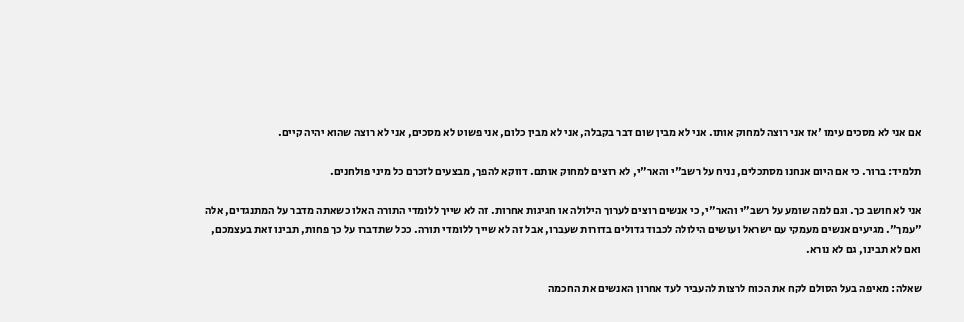אם אני לא מסכים עימו 'אז אני רוצה למחוק אותו. אני לא מבין שום דבר בקבלה, אני לא מבין כלום, אני פשוט לא מסכים, אני לא רוצה שהוא יהיה קיים.

תלמיד: ברור. כי אם היום אנחנו מסתכלים, נניח על רשב"י והאר"י, לא רוצים למחוק אותם. דווקא להפך, מבצעים לזכרם כל מיני פולחנים.

אני לא חושב כך. וגם למה שומע על רשב"י והאר"י, כי אנשים רוצים לערוך הילולה או חגיגות אחרות. זה לא שייך ללומדי התורה האלו כשאתה מדבר על המתנגדים, אלה "עמך". מגיעים אנשים מעמקי עם ישראל ועושים הילולה לכבוד גדולים בדורות שעברו, אבל זה לא שייך ללומדי תורה. ככל שתדברו על כך פחות, תבינו זאת בעצמכם, ואם לא תבינו, גם לא נורא.

שאלה: מאיפה בעל הסולם לקח את הכוח לרצות להעביר לעד אחרון האנשים את החכמה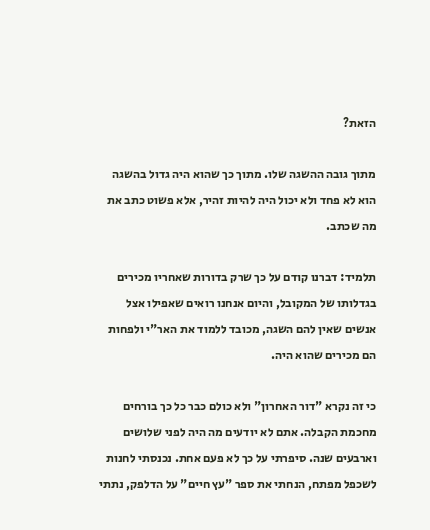הזאת?

מתוך גובה ההשגה שלו. מתוך כך שהוא היה גדול בהשגה הוא לא פחד ולא יכול היה להיות זהיר, אלא פשוט כתב את מה שכתב.

תלמיד: דברנו קודם על כך שרק בדורות שאחריו מכירים בגדלותו של המקובל, והיום אנחנו רואים שאפילו אצל אנשים שאין להם השגה, מכובד ללמוד את האר"י ולפחות הם מכירים שהוא היה.

כי זה נקרא "דור האחרון" ולא כולם כבר כל כך בורחים מחכמת הקבלה. אתם לא יודעים מה היה לפני שלושים וארבעים שנה. סיפרתי על כך לא פעם אחת. נכנסתי לחנות לשכפל מפתח, הנחתי את ספר "עץ חיים" על הדלפק, נתתי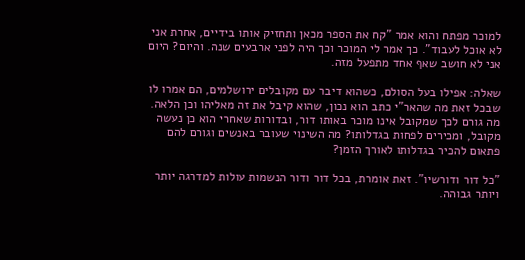למוכר מפתח והוא אמר "קח את הספר מכאן ותחזיק אותו בידיים, אחרת אני לא אוכל לעבוד". כך אמר לי המוכר וכך היה לפני ארבעים שנה. והיום? היום אני לא חושב שאף אחד מתפעל מזה.

שאלה: אפילו בעל הסולם, כשהוא דיבר עם מקובלים ירושלמים, הם אמרו לו שבכל זאת מה שהאר"י כתב הוא נכון, שהוא קיבל את זה מאליהו וכן הלאה. מה גורם לכך שמקובל אינו מוכר באותו דור, ובדורות שאחרי הוא כן נעשה מקובל, ומכירים לפחות בגדלותו? מה השינוי שעובר באנשים וגורם להם פתאום להכיר בגדלותו לאורך הזמן?

"כל דור ודורשיו". זאת אומרת, בכל דור ודור הנשמות עולות למדרגה יותר ויותר גבוהה.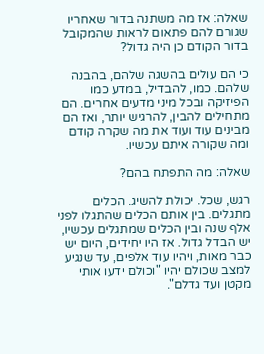שאלה: אז מה משתנה בדור שאחריו שגורם להם פתאום לראות שהמקובל בדור הקודם כן היה גדול?

כי הם עולים בהשגה שלהם, בהבנה שלהם. כמו, להבדיל, במדע כמו הפיזיקה ובכל מיני מדעים אחרים. הם מתחילים להבין, להרגיש יותר, ואז הם מבינים עוד ועוד את מה שקרה קודם ומה שקורה איתם עכשיו.

שאלה: מה התפתח בהם?

רגש, שכל. יכולת להשיג. הכלים מתגלים. בין אותם הכלים שהתגלו לפני אלף שנה ובין הכלים שמתגלים עכשיו, יש הבדל גדול. אז היו יחידים, היום יש כבר מאות, ויהיו עוד אלפים, עד שנגיע למצב שכולם יהיו "וכולם ידעו אותי מקטן ועד גדלם".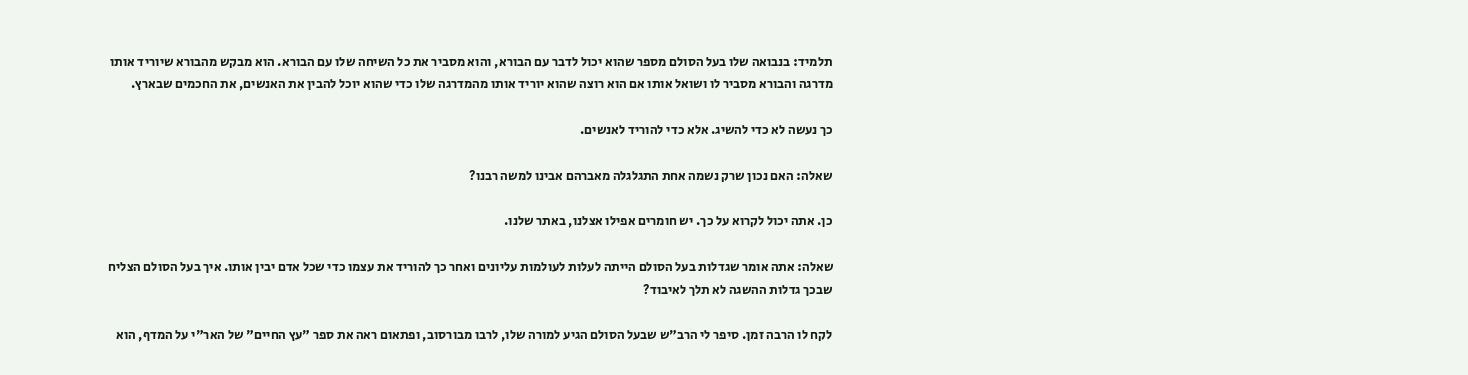תלמיד: בנבואה שלו בעל הסולם מספר שהוא יכול לדבר עם הבורא, והוא מסביר את כל השיחה שלו עם הבורא. הוא מבקש מהבורא שיוריד אותו מדרגה והבורא מסביר לו ושואל אותו אם הוא רוצה שהוא יוריד אותו מהמדרגה שלו כדי שהוא יוכל להבין את האנשים, את החכמים שבארץ.

כך נעשה לא כדי להשיג. אלא כדי להוריד לאנשים.

שאלה: האם נכון שרק נשמה אחת התגלגלה מאברהם אבינו למשה רבנו?

כן. אתה יכול לקרוא על כך. יש חומרים אפילו אצלנו, באתר שלנו.

שאלה: אתה אומר שגדלות בעל הסולם הייתה לעלות לעולמות עליונים ואחר כך להוריד את עצמו כדי שכל אדם יבין אותו. איך בעל הסולם הצליח שבכך גדלות ההשגה לא תלך לאיבוד?

לקח לו הרבה זמן. סיפר לי הרב"ש שבעל הסולם הגיע למורה שלו, לרבו מבורסוב, ופתאום ראה את ספר "עץ החיים" של האר"י על המדף, הוא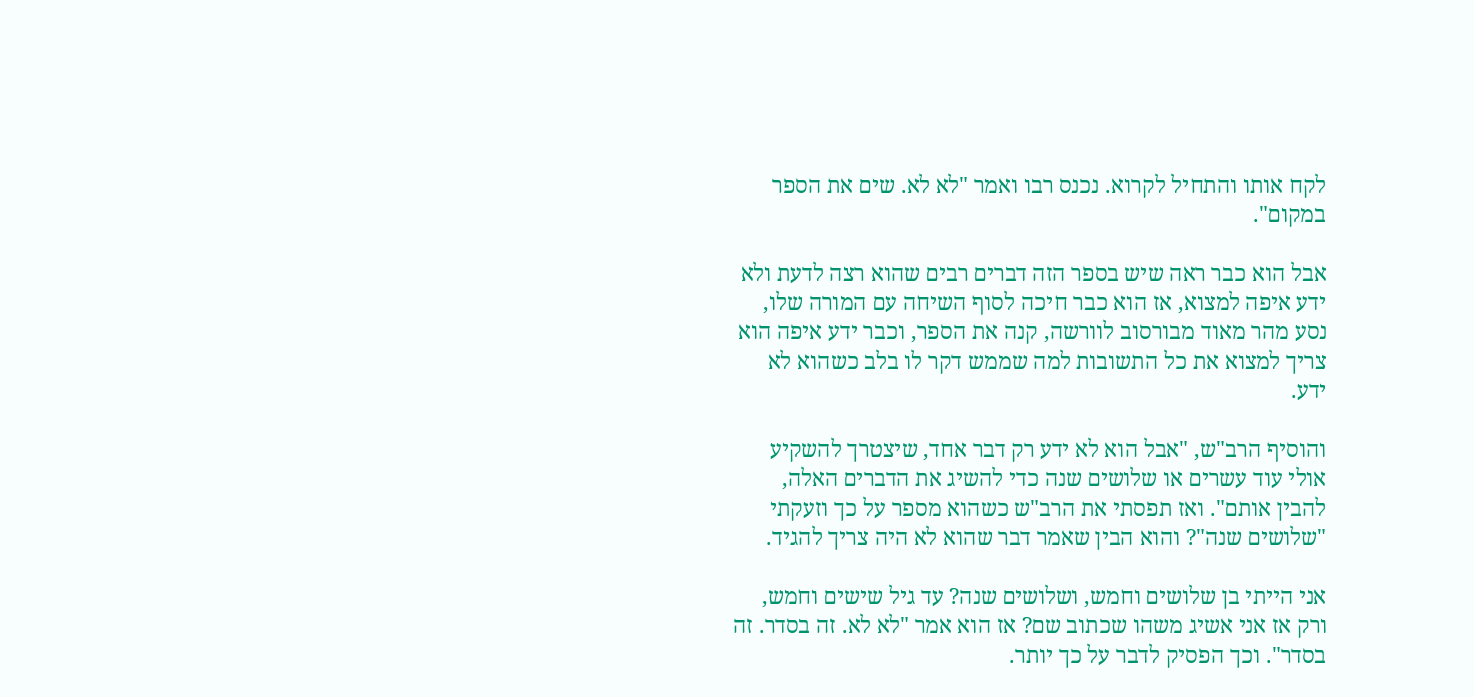לקח אותו והתחיל לקרוא. נכנס רבו ואמר "לא לא. שים את הספר במקום".

אבל הוא כבר ראה שיש בספר הזה דברים רבים שהוא רצה לדעת ולא ידע איפה למצוא, אז הוא כבר חיכה לסוף השיחה עם המורה שלו, נסע מהר מאוד מבורסוב לוורשה, קנה את הספר, וכבר ידע איפה הוא צריך למצוא את כל התשובות למה שממש דקר לו בלב כשהוא לא ידע.

והוסיף הרב"ש, "אבל הוא לא ידע רק דבר אחד, שיצטרך להשקיע אולי עוד עשרים או שלושים שנה כדי להשיג את הדברים האלה, להבין אותם". ואז תפסתי את הרב"ש כשהוא מספר על כך וזעקתי "שלושים שנה"? והוא הבין שאמר דבר שהוא לא היה צריך להגיד.

אני הייתי בן שלושים וחמש, ושלושים שנה? עד גיל שישים וחמש, ורק אז אני אשיג משהו שכתוב שם? אז הוא אמר "לא לא. זה בסדר. זה בסדר". וכך הפסיק לדבר על כך יותר.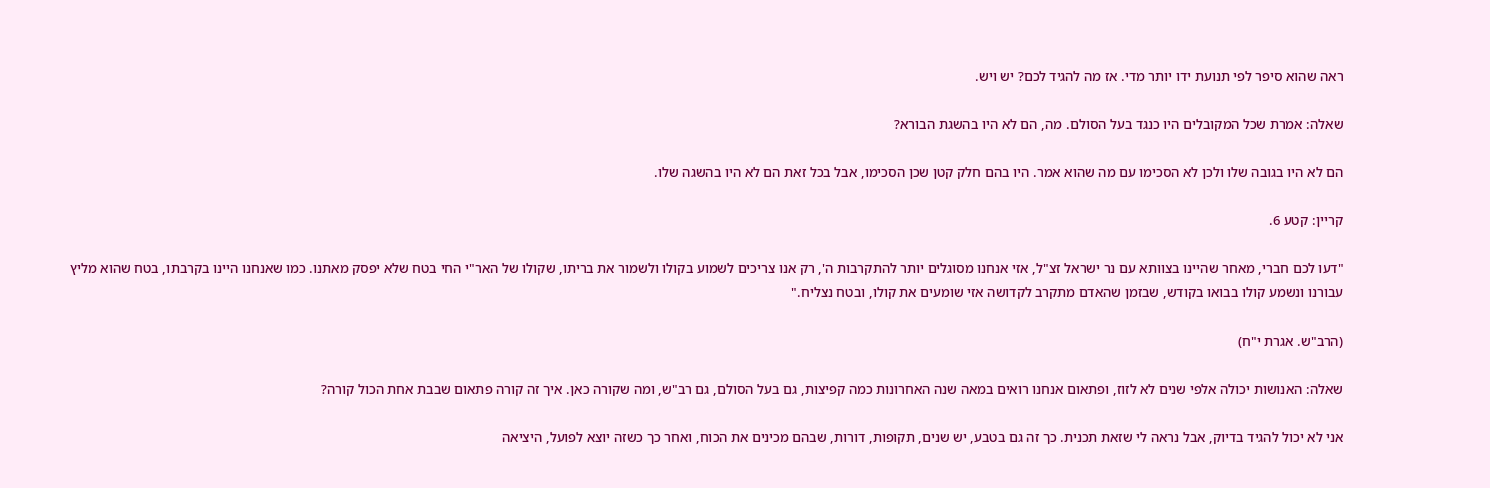ראה שהוא סיפר לפי תנועת ידו יותר מדי. אז מה להגיד לכם? יש ויש.

שאלה: אמרת שכל המקובלים היו כנגד בעל הסולם. מה, הם לא היו בהשגת הבורא?

הם לא היו בגובה שלו ולכן לא הסכימו עם מה שהוא אמר. היו בהם חלק קטן שכן הסכימו, אבל בכל זאת הם לא היו בהשגה שלו.

קריין: קטע 6.

"דעו לכם חברי, מאחר שהיינו בצוותא עם נר ישראל זצ"ל, אזי אנחנו מסוגלים יותר להתקרבות ה', רק אנו צריכים לשמוע בקולו ולשמור את בריתו, שקולו של האר"י החי בטח שלא יפסק מאתנו. כמו שאנחנו היינו בקרבתו, בטח שהוא מליץ עבורנו ונשמע קולו בבואו בקודש, שבזמן שהאדם מתקרב לקדושה אזי שומעים את קולו, ובטח נצליח."

(הרב"ש. אגרת י"ח)

שאלה: האנושות יכולה אלפי שנים לא לזוז, ופתאום אנחנו רואים במאה שנה האחרונות כמה קפיצות, גם בעל הסולם, גם רב"ש, ומה שקורה כאן. איך זה קורה פתאום שבבת אחת הכול קורה?

אני לא יכול להגיד בדיוק, אבל נראה לי שזאת תכנית. כך זה גם בטבע, יש שנים, תקופות, דורות, שבהם מכינים את הכוח, ואחר כך כשזה יוצא לפועל, היציאה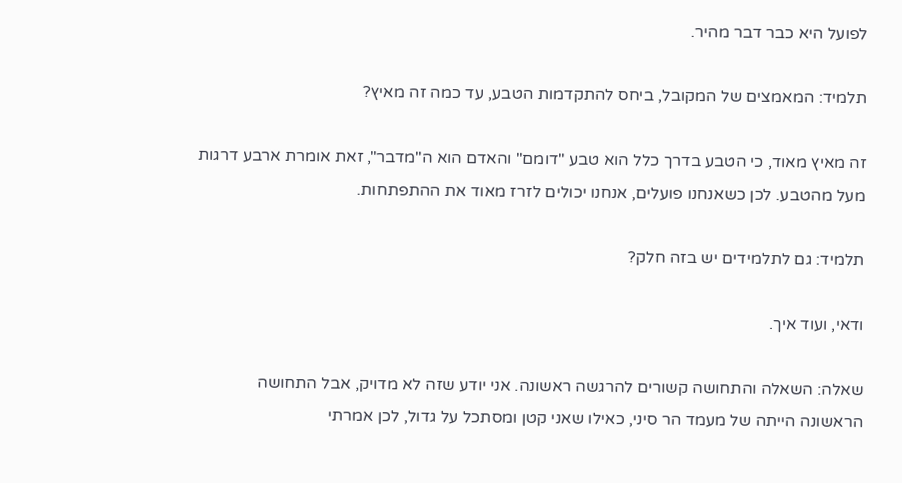לפועל היא כבר דבר מהיר.

תלמיד: המאמצים של המקובל, ביחס להתקדמות הטבע, עד כמה זה מאיץ?

זה מאיץ מאוד, כי הטבע בדרך כלל הוא טבע "דומם" והאדם הוא ה"מדבר", זאת אומרת ארבע דרגות מעל מהטבע. לכן כשאנחנו פועלים, אנחנו יכולים לזרז מאוד את ההתפתחות.

תלמיד: גם לתלמידים יש בזה חלק?

ודאי, ועוד איך.

שאלה: השאלה והתחושה קשורים להרגשה ראשונה. אני יודע שזה לא מדויק, אבל התחושה הראשונה הייתה של מעמד הר סיני, כאילו שאני קטן ומסתכל על גדול, לכן אמרתי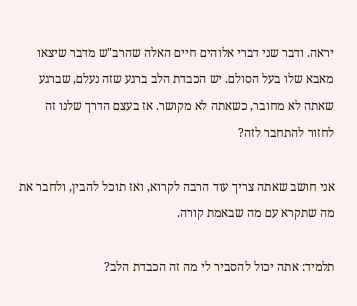יראה. ודבר שני דברי אלוהים חיים האלה שהרב"ש מדבר שיצאו מאבא שלו בעל הסולם. יש הכבדת הלב ברגע שזה נעלם, שברגע שאתה לא מחובר, כשאתה לא מקושר. אז בעצם הדרך שלנו זה לחזור להתחבר לזה?

אני חושב שאתה צריך עוד הרבה לקרוא, ואז תוכל להבין, ולחבר את מה שתקרא עם מה שבאמת קורה.

תלמיד: אתה יכול להסביר לי מה זה הכבדת הלב?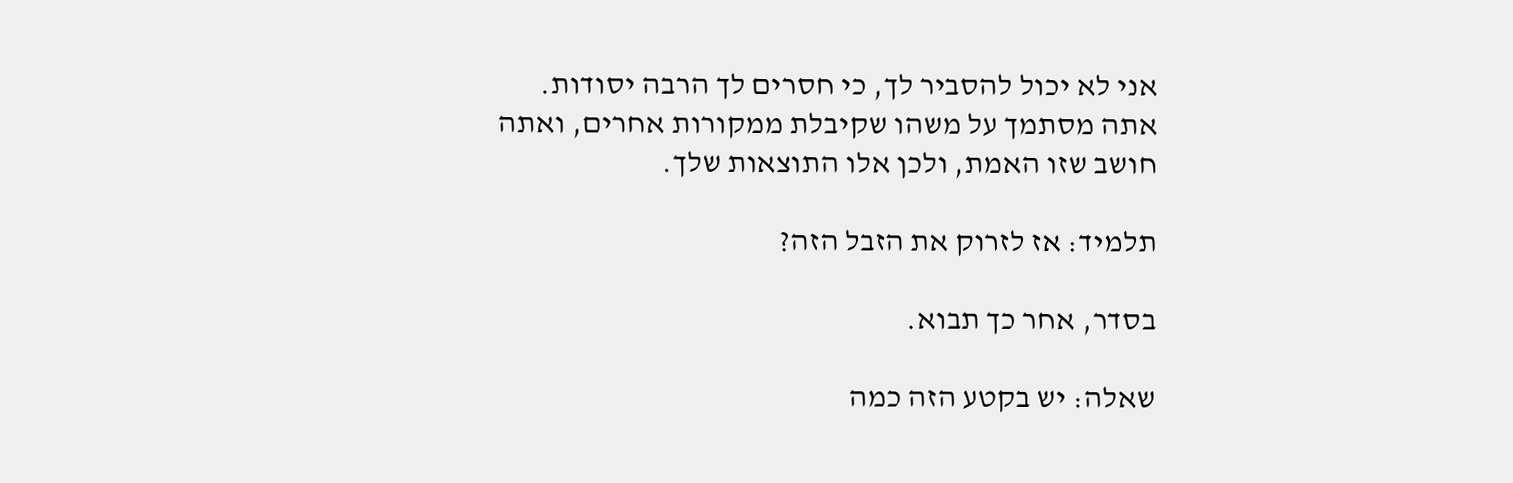אני לא יכול להסביר לך, כי חסרים לך הרבה יסודות. אתה מסתמך על משהו שקיבלת ממקורות אחרים, ואתה חושב שזו האמת, ולכן אלו התוצאות שלך.

תלמיד: אז לזרוק את הזבל הזה?

בסדר, אחר כך תבוא.

שאלה: יש בקטע הזה כמה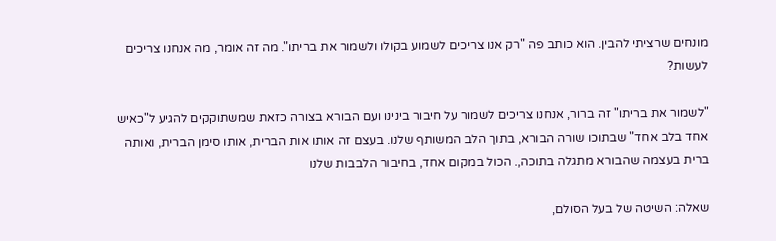מונחים שרציתי להבין. הוא כותב פה "רק אנו צריכים לשמוע בקולו ולשמור את בריתו". מה זה אומר, מה אנחנו צריכים לעשות?

"לשמור את בריתו" זה ברור, אנחנו צריכים לשמור על חיבור בינינו ועם הבורא בצורה כזאת שמשתוקקים להגיע ל"כאיש אחד בלב אחד" שבתוכו שורה הבורא, בתוך הלב המשותף שלנו. בעצם זה אותו אות הברית, אותו סימן הברית, ואותה ברית בעצמה שהבורא מתגלה בתוכה,. הכול במקום אחד, בחיבור הלבבות שלנו

שאלה: השיטה של בעל הסולם,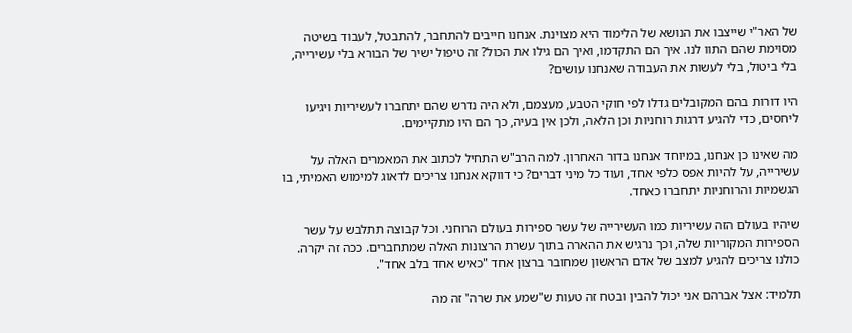של האר"י שייצבו את הנושא של הלימוד היא מצוינת. אנחנו חייבים להתחבר, להתבטל, לעבוד בשיטה מסוימת שהם התוו לנו. איך הם התקדמו, ואיך הם גילו את הכול? זה טיפול ישיר של הבורא בלי עשירייה, בלי ביטול, בלי לעשות את העבודה שאנחנו עושים?

היו דורות בהם המקובלים גדלו לפי חוקי הטבע, מעצמם, ולא היה נדרש שהם יתחברו לעשיריות ויגיעו ליחסים, כדי להגיע דרגות רוחניות וכן הלאה, ולכן אין בעיה, כך הם היו מתקיימים.

מה שאינו כן אנחנו, במיוחד אנחנו בדור האחרון. למה הרב"ש התחיל לכתוב את המאמרים האלה על עשירייה, על להיות אפס כלפי אחד, ועוד כל מיני דברים? כי דווקא אנחנו צריכים לדאוג למימוש האמיתי, בו הגשמיות והרוחניות יתחברו כאחד.

שיהיו בעולם הזה עשיריות כמו העשירייה של עשר ספירות בעולם הרוחני. וכל קבוצה תתלבש על עשר הספירות המקוריות שלה, וכך נרגיש את ההארה בתוך עשרת הרצונות האלה שמתחברים. ככה זה יקרה. כולנו צריכים להגיע למצב של אדם הראשון שמחובר ברצון אחד "כאיש אחד בלב אחד".

תלמיד: אצל אברהם אני יכול להבין ובטח זה טעות ש"שמע את שרה" זה מה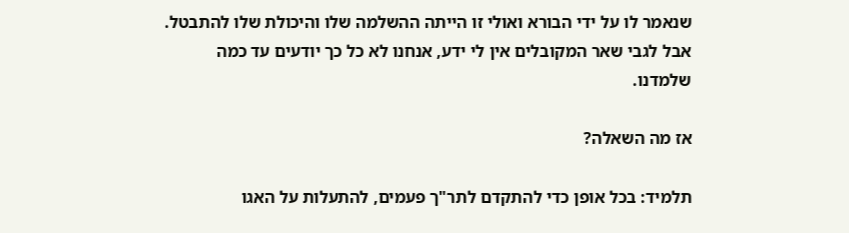שנאמר לו על ידי הבורא ואולי זו הייתה ההשלמה שלו והיכולת שלו להתבטל. אבל לגבי שאר המקובלים אין לי ידע, אנחנו לא כל כך יודעים עד כמה שלמדנו.

אז מה השאלה?

תלמיד: בכל אופן כדי להתקדם לתר"ך פעמים, להתעלות על האגו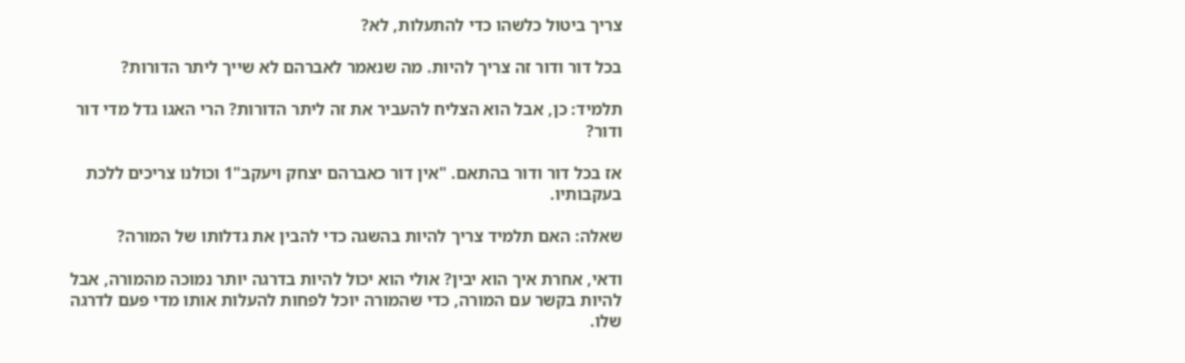צריך ביטול כלשהו כדי להתעלות, לא?

בכל דור ודור זה צריך להיות. מה שנאמר לאברהם לא שייך ליתר הדורות?

תלמיד: כן, אבל הוא הצליח להעביר את זה ליתר הדורות? הרי האגו גדל מדי דור ודור?

אז בכל דור ודור בהתאם. "אין דור כאברהם יצחק ויעקב"1 וכולנו צריכים ללכת בעקבותיו.

שאלה: האם תלמיד צריך להיות בהשגה כדי להבין את גדלותו של המורה?

ודאי, אחרת איך הוא יבין? אולי הוא יכול להיות בדרגה יותר נמוכה מהמורה, אבל להיות בקשר עם המורה, כדי שהמורה יוכל לפחות להעלות אותו מדי פעם לדרגה שלו.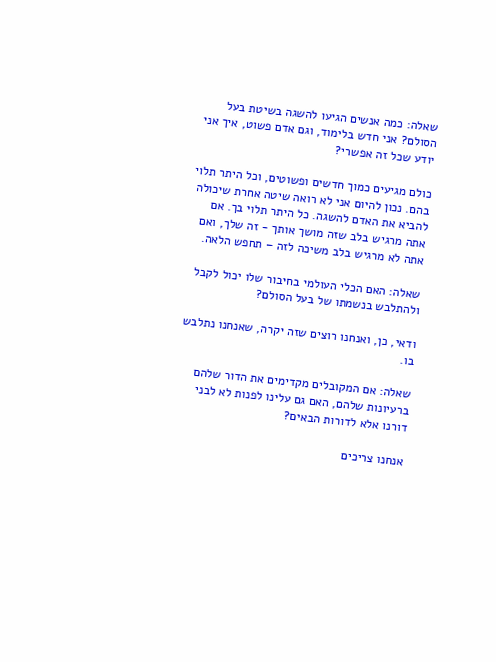שאלה: כמה אנשים הגיעו להשגה בשיטת בעל הסולם? אני חדש בלימוד, וגם אדם פשוט, איך אני יודע שכל זה אפשרי?

כולם מגיעים כמוך חדשים ופשוטים, וכל היתר תלוי בהם. נכון להיום אני לא רואה שיטה אחרת שיכולה להביא את האדם להשגה. כל היתר תלוי בך. אם אתה מרגיש בלב שזה מושך אותך - זה שלך, ואם אתה לא מרגיש בלב משיכה לזה – תחפש הלאה.

שאלה: האם הכלי העולמי בחיבור שלו יכול לקבל ולהתלבש בנשמתו של בעל הסולם?

ודאי, כן, ואנחנו רוצים שזה יקרה, שאנחנו נתלבש בו.

שאלה: אם המקובלים מקדימים את הדור שלהם ברעיונות שלהם, האם גם עלינו לפנות לא לבני דורנו אלא לדורות הבאים?

אנחנו צריכים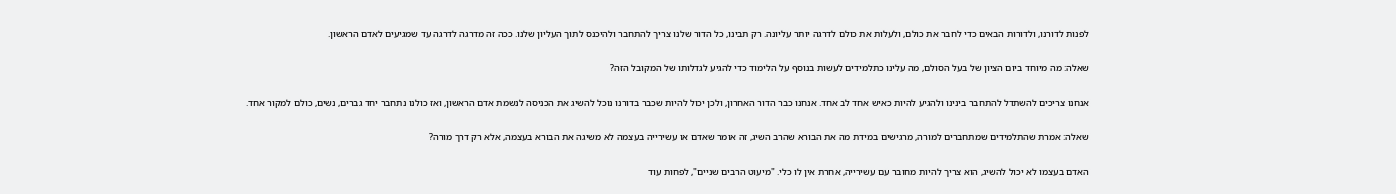לפנות לדורנו, ולדורות הבאים כדי לחבר את כולם, ולעלות את כולם לדרגה יותר עליונה. רק תבינו, כל הדור שלנו צריך להתחבר ולהיכנס לתוך העליון שלנו. ככה זה מדרגה לדרגה עד שמגיעים לאדם הראשון.

שאלה: מה מיוחד ביום הציון של בעל הסולם, מה עלינו כתלמידים לעשות בנוסף על הלימוד כדי להגיע לגדלותו של המקובל הזה?

אנחנו צריכים להשתדל להתחבר בינינו ולהגיע להיות כאיש אחד לב אחד. אנחנו כבר הדור האחרון, ולכן יכול להיות שכבר בדורנו נוכל להשיג את הכניסה לנשמת אדם הראשון, ואז כולנו נתחבר יחד גברים, נשים, כולם למקור אחד.

שאלה: אמרת שהתלמידים שמתחברים למורה, מרגישים במידת מה את הבורא שהרב השיג, זה אומר שאדם או עשירייה בעצמה לא משיגה את הבורא בעצמה, אלא רק דרך מורה?

האדם בעצמו לא יכול להשיג, הוא צריך להיות מחובר עם עשירייה, אחרת אין לו כלי. "מיעוט הרבים שניים", לפחות עוד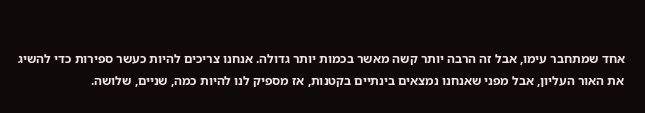אחד שמתחבר עימו, אבל זה הרבה יותר קשה מאשר בכמות יותר גדולה. אנחנו צריכים להיות כעשר ספירות כדי להשיג את האור העליון, אבל מפני שאנחנו נמצאים בינתיים בקטנות, אז מספיק לנו להיות כמה, שניים, שלושה.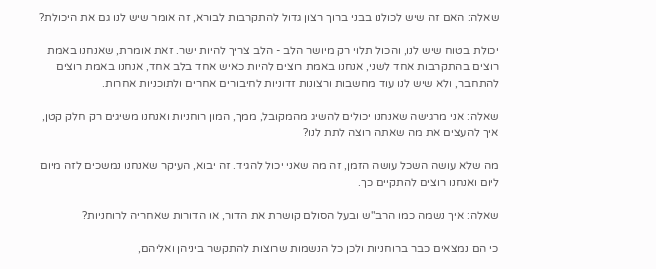שאלה: האם זה שיש לכולנו בבני ברוך רצון גדול להתקרבות לבורא, זה אומר שיש לנו גם את היכולת?

יכולת בטוח שיש לנו, והכול תלוי רק מיושר הלב - הלב צריך להיות ישר. זאת אומרת, שאנחנו באמת רוצים בהתקרבות אחד לשני, אנחנו באמת רוצים להיות כאיש אחד בלב אחד, אנחנו באמת רוצים להתחבר, ולא שיש לנו עוד מחשבות ורצונות זדוניות לחיבורים אחרים ולתוכניות אחרות.

שאלה: אני מרגישה שאנחנו יכולים להשיג מהמקובל, ממך, המון רוחניות ואנחנו משיגים רק חלק קטן, איך להעצים את מה שאתה רוצה לתת לנו?

מה שלא עושה השכל עושה הזמן, זה מה שאני יכול להגיד. זה יבוא, העיקר שאנחנו נמשכים לזה מיום ליום ואנחנו רוצים להתקיים כך.

שאלה: איך נשמה כמו הרב"ש ובעל הסולם קושרת את הדור, או הדורות שאחריה לרוחניות?

כי הם נמצאים כבר ברוחניות ולכן כל הנשמות שרוצות להתקשר ביניהן ואליהם,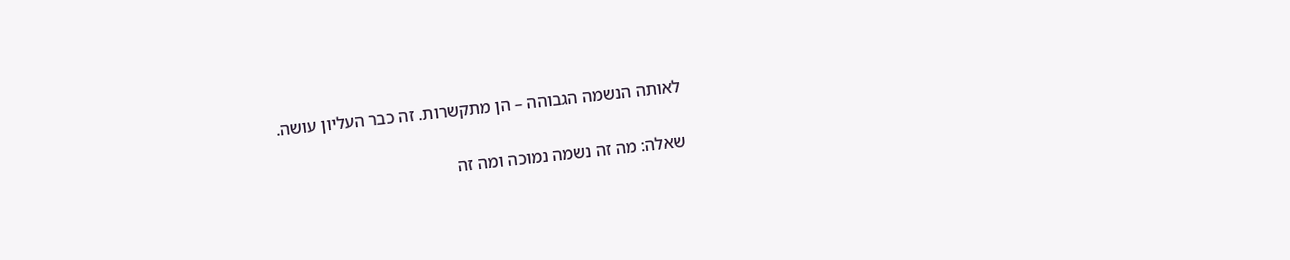לאותה הנשמה הגבוהה – הן מתקשרות. זה כבר העליון עושה.

שאלה: מה זה נשמה נמוכה ומה זה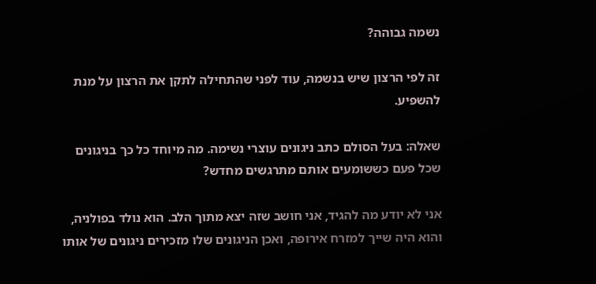נשמה גבוהה?

זה לפי הרצון שיש בנשמה, עוד לפני שהתחילה לתקן את הרצון על מנת להשפיע.

שאלה: בעל הסולם כתב ניגונים עוצרי נשימה. מה מיוחד כל כך בניגונים שכל פעם כששומעים אותם מתרגשים מחדש?

אני לא יודע מה להגיד, אני חושב שזה יצא מתוך הלב. הוא נולד בפולניה, והוא היה שייך למזרח אירופה, ואכן הניגונים שלו מזכירים ניגונים של אותו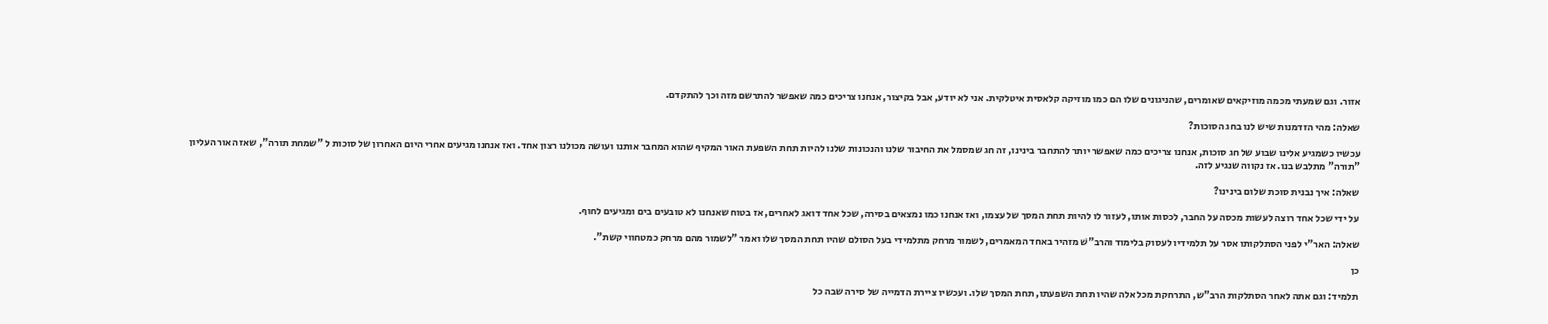אזור. וגם שמעתי מכמה מוזיקאים שאומרים, שהניגונים שלו הם כמו מוזיקה קלאסית איטלקית. אני לא יודע, אבל בקיצור, אנחנו צריכים כמה שאפשר להתרשם מזה וכך להתקדם.

שאלה: מהי הזדמנות שיש לנו בחג הסוכות?

עכשיו כשמגיע אלינו שבוע של חג סוכות, אנחנו צריכים כמה שאפשר יותר להתחבר בינינו, זה חג שמסמל את החיבור שלנו והנכונות שלנו להיות תחת השפעת האור המקיף שהוא המחבר אותנו ועושה מכולנו רצון אחד. ואז אנחנו מגיעים אחרי היום האחרון של סוכות ל "שמחת תורה", שאז האור העליון "תורה" מתלבש בנו. אז נקווה שנגיע לזה.

שאלה: איך נבנית סוכת שלום בינינו?

על ידי שכל אחד רוצה לעשות מכסה על החבר, לכסות אותו, לעזור לו להיות תחת המסך של עצמו, ואז אנחנו כמו נמצאים בסירה, שכל אחד דואג לאחרים, אז בטוח שאנחנו לא טובעים בים ומגיעים לחוף.

שאלה: האר"י לפני הסתלקותו אסר על תלמידיו לעסוק בלימוד והרב"שׁ מזהיר באחד המאמרים, לשמור מרחק מתלמידי בעל הסולם שהיו תחת המסך שלו ואמר "לשמור מהם מרחק כמטחווי קשת".

כן

תלמיד: וגם אתה לאחר הסתלקות הרב"ש, התרחקת מכל אלה שהיו תחת השפעתו, תחת המסך שלו. ועכשיו ציירת הדמייה של סירה שבה כל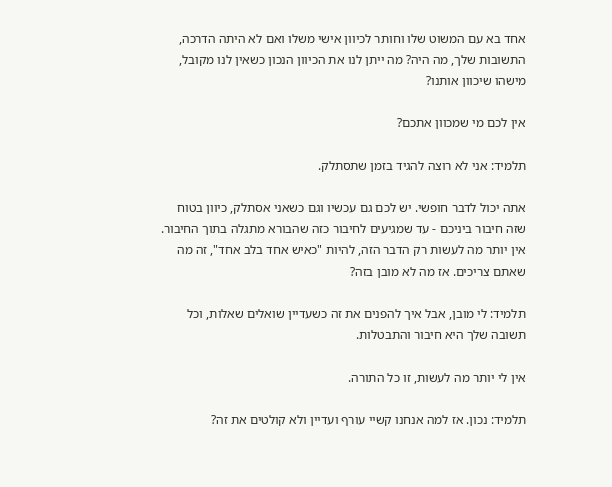אחד בא עם המשוט שלו וחותר לכיוון אישי משלו ואם לא היתה הדרכה, התשובות שלך, מה היה? מה ייתן לנו את הכיוון הנכון כשאין לנו מקובל, מישהו שיכוון אותנו?

אין לכם מי שמכוון אתכם?

תלמיד: אני לא רוצה להגיד בזמן שתסתלק.

אתה יכול לדבר חופשי. יש לכם גם עכשיו וגם כשאני אסתלק, כיוון בטוח שזה חיבור ביניכם - עד שמגיעים לחיבור כזה שהבורא מתגלה בתוך החיבור. אין יותר מה לעשות רק הדבר הזה, להיות "כאיש אחד בלב אחד", זה מה שאתם צריכים. אז מה לא מובן בזה?

תלמיד: לי מובן, אבל איך להפנים את זה כשעדיין שואלים שאלות, וכל תשובה שלך היא חיבור והתבטלות.

אין לי יותר מה לעשות, זו כל התורה.

תלמיד: נכון. אז למה אנחנו קשיי עורף ועדיין ולא קולטים את זה?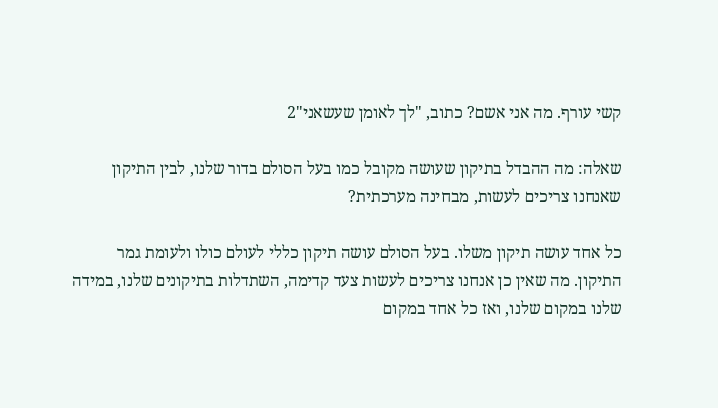קשי עורף. מה אני אשם? כתוב, "לך לאומן שעשאני"2

שאלה: מה ההבדל בתיקון שעושה מקובל כמו בעל הסולם בדור שלנו, לבין התיקון שאנחנו צריכים לעשות, מבחינה מערכתית?

כל אחד עושה תיקון משלו. בעל הסולם עושה תיקון כללי לעולם כולו ולעומת גמר התיקון. מה שאין כן אנחנו צריכים לעשות צעד קדימה, השתדלות בתיקונים שלנו, במידה שלנו במקום שלנו, ואז כל אחד במקום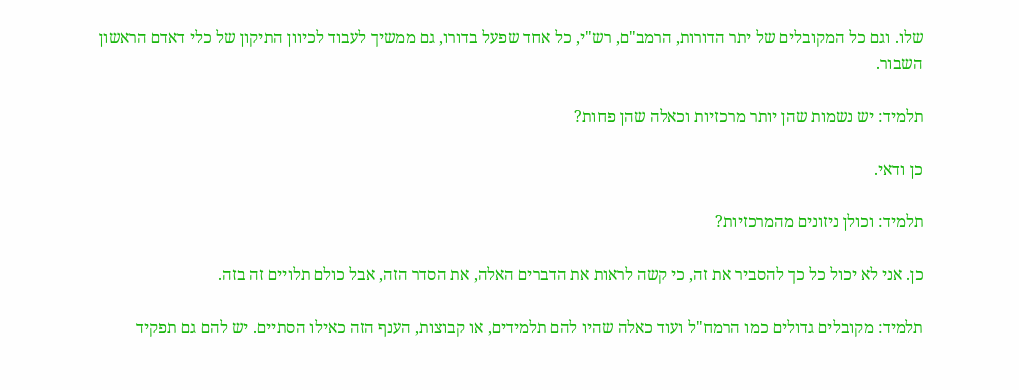שלו. וגם כל המקובלים של יתר הדורות, הרמב"ם, רש"י, כל אחד שפעל בדורו, גם ממשיך לעבוד לכיוון התיקון של כלי דאדם הראשון השבור.

תלמיד: יש נשמות שהן יותר מרכזיות וכאלה שהן פחות?

כן ודאי.

תלמיד: וכולן ניזונים מהמרכזיות?

כן. אני לא יכול כל כך להסביר את זה, כי קשה לראות את הדברים האלה, את הסדר הזה, אבל כולם תלויים זה בזה.

תלמיד: מקובלים גדולים כמו הרמח"ל ועוד כאלה שהיו להם תלמידים, או קבוצות, הענף הזה כאילו הסתיים. יש להם גם תפקיד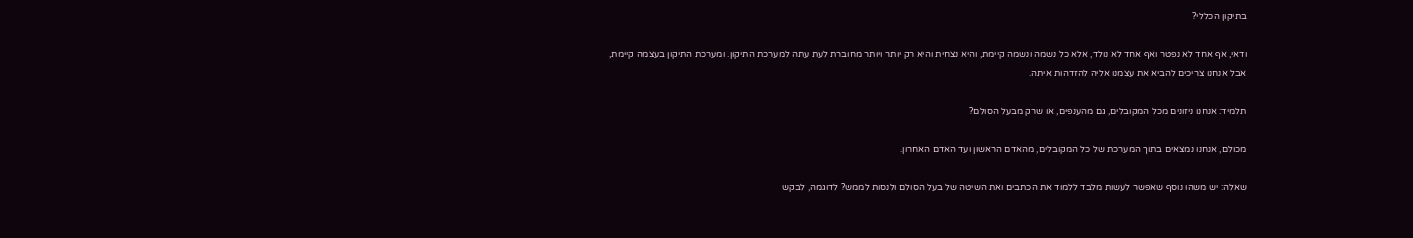בתיקון הכללי?

ודאי, אף אחד לא נפטר ואף אחד לא נולד, אלא כל נשמה ונשמה קיימת, והיא נצחית והיא רק יותר ויותר מחוברת לעת עתה למערכת התיקון. ומערכת התיקון בעצמה קיימת, אבל אנחנו צריכים להביא את עצמנו אליה להזדהות איתה.

תלמיד: אנחנו ניזונים מכל המקובלים, גם מהענפים, או שרק מבעל הסולם?

מכולם, אנחנו נמצאים בתוך המערכת של כל המקובלים, מהאדם הראשון ועד האדם האחרון.

שאלה: יש משהו נוסף שאפשר לעשות מלבד ללמוד את הכתבים ואת השיטה של בעל הסולם ולנסות לממש? לדוגמה, לבקש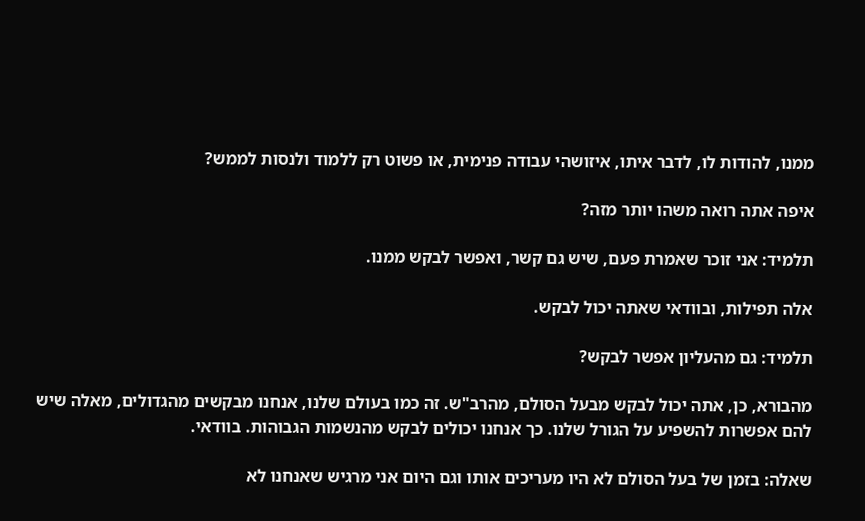ממנו, להודות לו, לדבר איתו, איזושהי עבודה פנימית, או פשוט רק ללמוד ולנסות לממש?

איפה אתה רואה משהו יותר מזה?

תלמיד: אני זוכר שאמרת פעם, שיש גם קשר, ואפשר לבקש ממנו.

אלה תפילות, ובוודאי שאתה יכול לבקש.

תלמיד: גם מהעליון אפשר לבקש?

מהבורא, כן, אתה יכול לבקש מבעל הסולם, מהרב"ש. זה כמו בעולם שלנו, אנחנו מבקשים מהגדולים, מאלה שיש להם אפשרות להשפיע על הגורל שלנו. כך אנחנו יכולים לבקש מהנשמות הגבוהות. בוודאי.

שאלה: בזמן של בעל הסולם לא היו מעריכים אותו וגם היום אני מרגיש שאנחנו לא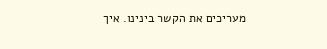מעריכים את הקשר בינינו. איך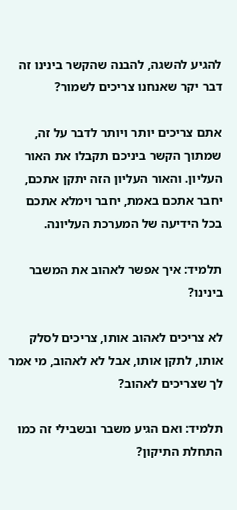להגיע להשגה, להבנה שהקשר בינינו זה דבר יקר שאנחנו צריכים לשמור?

אתם צריכים יותר ויותר לדבר על זה, שמתוך הקשר ביניכם תקבלו את האור העליון. והאור העליון הזה יתקן אתכם, יחבר אתכם באמת, יחבר וימלא אתכם בכל הידיעה של המערכת העליונה.

תלמיד: איך אפשר לאהוב את המשבר בינינו?

לא צריכים לאהוב אותו, צריכים לסלק אותו, לתקן אותו, אבל לא לאהוב, מי אמר לך שצריכים לאהוב?

תלמיד: ואם הגיע משבר ובשבילי זה כמו התחלת התיקון?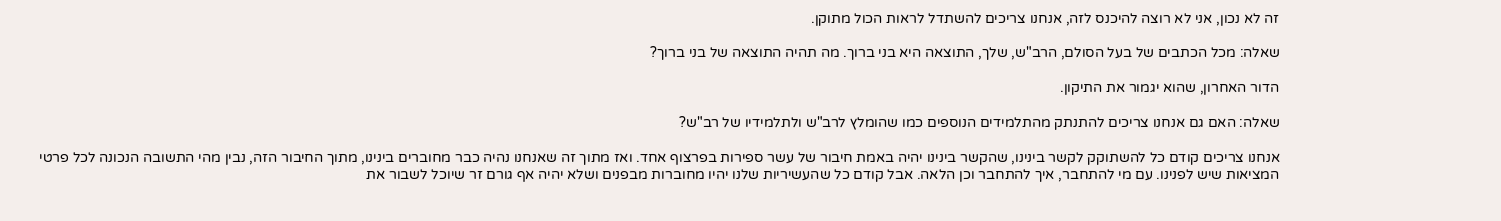זה לא נכון, אני לא רוצה להיכנס לזה, אנחנו צריכים להשתדל לראות הכול מתוקן.

שאלה: מכל הכתבים של בעל הסולם, הרב"ש, שלך, התוצאה היא בני ברוך. מה תהיה התוצאה של בני ברוך?

הדור האחרון, שהוא יגמור את התיקון.

שאלה: האם גם אנחנו צריכים להתנתק מהתלמידים הנוספים כמו שהומלץ לרב"ש ולתלמידיו של רב"ש?

אנחנו צריכים קודם כל להשתוקק לקשר בינינו, שהקשר בינינו יהיה באמת חיבור של עשר ספירות בפרצוף אחד. ואז מתוך זה שאנחנו נהיה כבר מחוברים בינינו, מתוך החיבור הזה, נבין מהי התשובה הנכונה לכל פרטי המציאות שיש לפנינו. עם מי להתחבר, איך להתחבר וכן הלאה. אבל קודם כל שהעשיריות שלנו יהיו מחוברות מבפנים ושלא יהיה אף גורם זר שיוכל לשבור את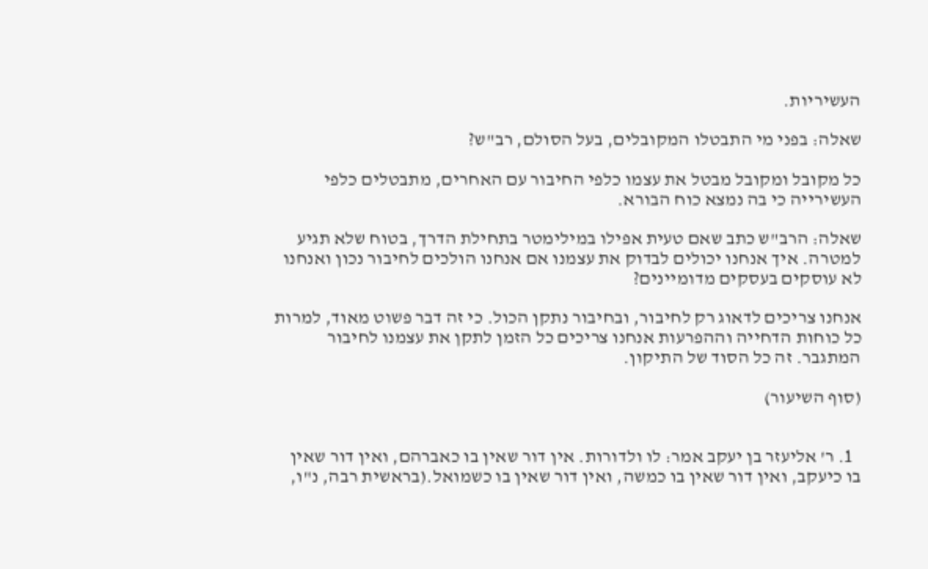העשיריות.

שאלה: בפני מי התבטלו המקובלים, בעל הסולם, רב"ש?

כל מקובל ומקובל מבטל את עצמו כלפי החיבור עם האחרים, מתבטלים כלפי העשירייה כי בה נמצא כוח הבורא.

שאלה: הרב"ש כתב שאם טעית אפילו במילימטר בתחילת הדרך, בטוח שלא תגיע למטרה. איך אנחנו יכולים לבדוק את עצמנו אם אנחנו הולכים לחיבור נכון ואנחנו לא עוסקים בעסקים מדומיינים?

אנחנו צריכים לדאוג רק לחיבור, ובחיבור נתקן הכול. כי זה דבר פשוט מאוד, למרות כל כוחות הדחייה וההפרעות אנחנו צריכים כל הזמן לתקן את עצמנו לחיבור המתגבר. זה כל הסוד של התיקון.

(סוף השיעור)


  1. ר' אליעזר בן יעקב אמר: לו ולדורות. אין דור שאין בו כאברהם, ואין דור שאין בו כיעקב, ואין דור שאין בו כמשה, ואין דור שאין בו כשמואל.(בראשית רבה, נ"ו,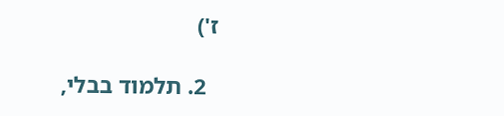ז')

  2. תלמוד בבלי,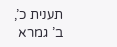תענית כ’, ב’ גמרא